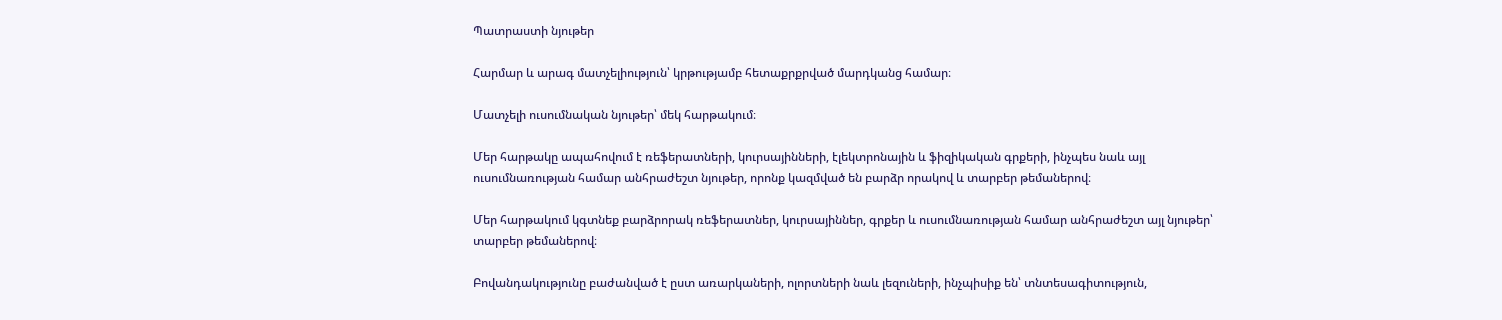Պատրաստի նյութեր

Հարմար և արագ մատչելիություն՝ կրթությամբ հետաքրքրված մարդկանց համար։

Մատչելի ուսումնական նյութեր՝ մեկ հարթակում։

Մեր հարթակը ապահովում է ռեֆերատների, կուրսայինների, էլեկտրոնային և ֆիզիկական գրքերի, ինչպես նաև այլ ուսումնառության համար անհրաժեշտ նյութեր, որոնք կազմված են բարձր որակով և տարբեր թեմաներով։

Մեր հարթակում կգտնեք բարձրորակ ռեֆերատներ, կուրսայիններ, գրքեր և ուսումնառության համար անհրաժեշտ այլ նյութեր՝ տարբեր թեմաներով։

Բովանդակությունը բաժանված է ըստ առարկաների, ոլորտների նաև լեզուների, ինչպիսիք են՝ տնտեսագիտություն,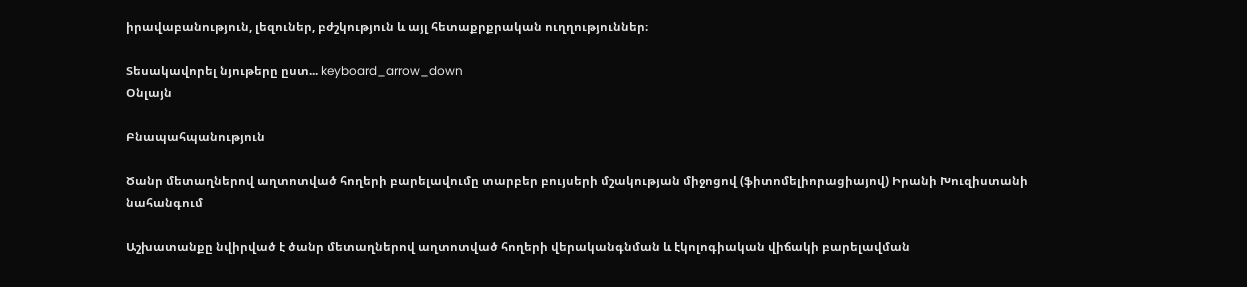իրավաբանություն, լեզուներ, բժշկություն և այլ հետաքրքրական ուղղություններ։

Տեսակավորել նյութերը ըստ... keyboard_arrow_down
Օնլայն

Բնապահպանություն

Ծանր մետաղներով աղտոտված հողերի բարելավումը տարբեր բույսերի մշակության միջոցով (ֆիտոմելիորացիայով) Իրանի Խուզիստանի նահանգում

Աշխատանքը նվիրված է ծանր մետաղներով աղտոտված հողերի վերականգնման և էկոլոգիական վիճակի բարելավման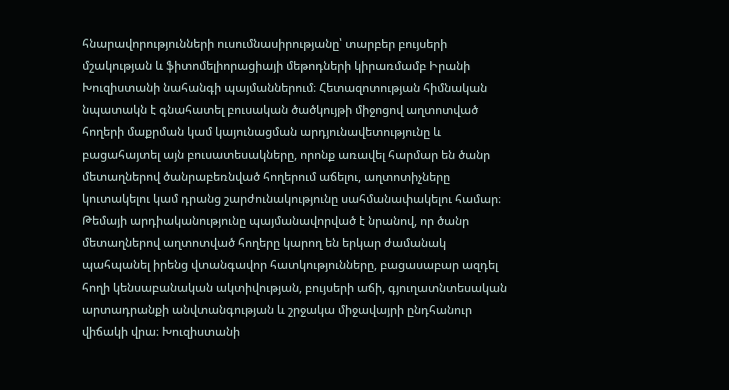հնարավորությունների ուսումնասիրությանը՝ տարբեր բույսերի մշակության և ֆիտոմելիորացիայի մեթոդների կիրառմամբ Իրանի Խուզիստանի նահանգի պայմաններում։ Հետազոտության հիմնական նպատակն է գնահատել բուսական ծածկույթի միջոցով աղտոտված հողերի մաքրման կամ կայունացման արդյունավետությունը և բացահայտել այն բուսատեսակները, որոնք առավել հարմար են ծանր մետաղներով ծանրաբեռնված հողերում աճելու, աղտոտիչները կուտակելու կամ դրանց շարժունակությունը սահմանափակելու համար։ Թեմայի արդիականությունը պայմանավորված է նրանով, որ ծանր մետաղներով աղտոտված հողերը կարող են երկար ժամանակ պահպանել իրենց վտանգավոր հատկությունները, բացասաբար ազդել հողի կենսաբանական ակտիվության, բույսերի աճի, գյուղատնտեսական արտադրանքի անվտանգության և շրջակա միջավայրի ընդհանուր վիճակի վրա։ Խուզիստանի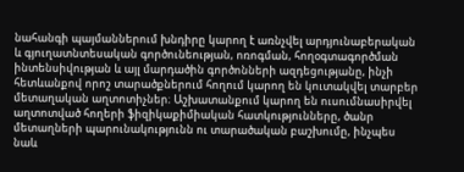նահանգի պայմաններում խնդիրը կարող է առնչվել արդյունաբերական և գյուղատնտեսական գործունեության, ոռոգման, հողօգտագործման ինտենսիվության և այլ մարդածին գործոնների ազդեցությանը, ինչի հետևանքով որոշ տարածքներում հողում կարող են կուտակվել տարբեր մետաղական աղտոտիչներ։ Աշխատանքում կարող են ուսումնասիրվել աղտոտված հողերի ֆիզիկաքիմիական հատկությունները, ծանր մետաղների պարունակությունն ու տարածական բաշխումը, ինչպես նաև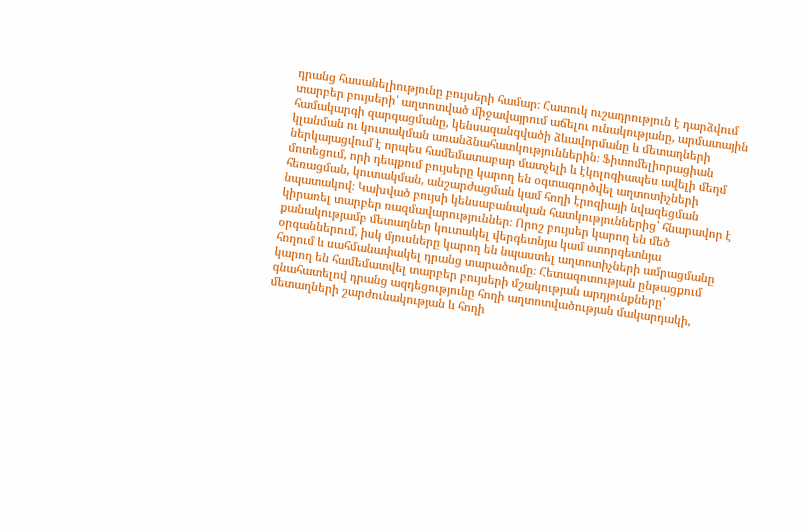դրանց հասանելիությունը բույսերի համար։ Հատուկ ուշադրություն է դարձվում տարբեր բույսերի՝ աղտոտված միջավայրում աճելու ունակությանը, արմատային համակարգի զարգացմանը, կենսազանգվածի ձևավորմանը և մետաղների կլանման ու կուտակման առանձնահատկություններին։ Ֆիտոմելիորացիան ներկայացվում է որպես համեմատաբար մատչելի և էկոլոգիապես ավելի մեղմ մոտեցում, որի դեպքում բույսերը կարող են օգտագործվել աղտոտիչների հեռացման, կուտակման, անշարժացման կամ հողի էրոզիայի նվազեցման նպատակով։ Կախված բույսի կենսաբանական հատկություններից՝ հնարավոր է կիրառել տարբեր ռազմավարություններ։ Որոշ բույսեր կարող են մեծ քանակությամբ մետաղներ կուտակել վերգետնյա կամ ստորգետնյա օրգաններում, իսկ մյուսները կարող են նպաստել աղտոտիչների ամրացմանը հողում և սահմանափակել դրանց տարածումը։ Հետազոտության ընթացքում կարող են համեմատվել տարբեր բույսերի մշակության արդյունքները՝ գնահատելով դրանց ազդեցությունը հողի աղտոտվածության մակարդակի, մետաղների շարժունակության և հողի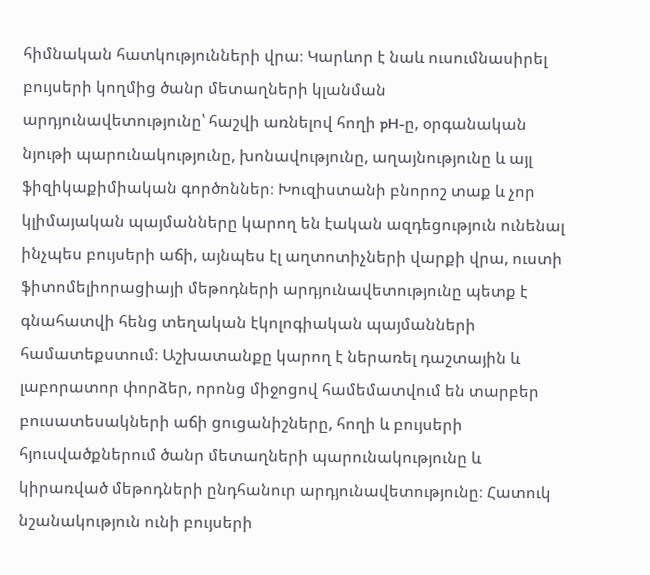հիմնական հատկությունների վրա։ Կարևոր է նաև ուսումնասիրել բույսերի կողմից ծանր մետաղների կլանման արդյունավետությունը՝ հաշվի առնելով հողի pH-ը, օրգանական նյութի պարունակությունը, խոնավությունը, աղայնությունը և այլ ֆիզիկաքիմիական գործոններ։ Խուզիստանի բնորոշ տաք և չոր կլիմայական պայմանները կարող են էական ազդեցություն ունենալ ինչպես բույսերի աճի, այնպես էլ աղտոտիչների վարքի վրա, ուստի ֆիտոմելիորացիայի մեթոդների արդյունավետությունը պետք է գնահատվի հենց տեղական էկոլոգիական պայմանների համատեքստում։ Աշխատանքը կարող է ներառել դաշտային և լաբորատոր փորձեր, որոնց միջոցով համեմատվում են տարբեր բուսատեսակների աճի ցուցանիշները, հողի և բույսերի հյուսվածքներում ծանր մետաղների պարունակությունը և կիրառված մեթոդների ընդհանուր արդյունավետությունը։ Հատուկ նշանակություն ունի բույսերի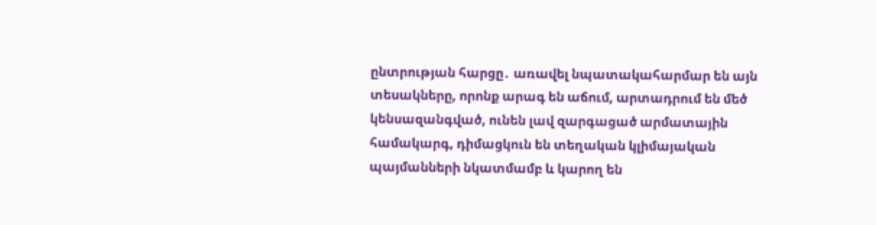ընտրության հարցը․ առավել նպատակահարմար են այն տեսակները, որոնք արագ են աճում, արտադրում են մեծ կենսազանգված, ունեն լավ զարգացած արմատային համակարգ, դիմացկուն են տեղական կլիմայական պայմանների նկատմամբ և կարող են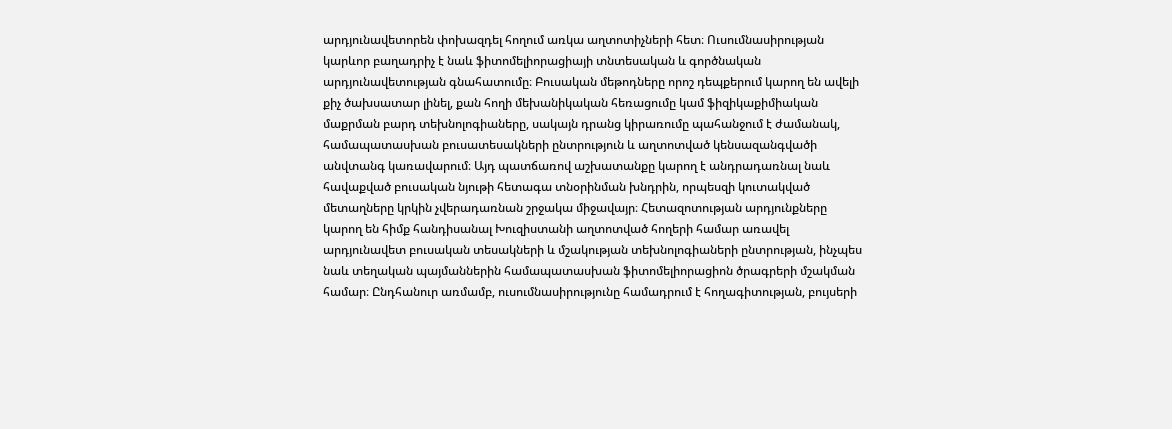արդյունավետորեն փոխազդել հողում առկա աղտոտիչների հետ։ Ուսումնասիրության կարևոր բաղադրիչ է նաև ֆիտոմելիորացիայի տնտեսական և գործնական արդյունավետության գնահատումը։ Բուսական մեթոդները որոշ դեպքերում կարող են ավելի քիչ ծախսատար լինել, քան հողի մեխանիկական հեռացումը կամ ֆիզիկաքիմիական մաքրման բարդ տեխնոլոգիաները, սակայն դրանց կիրառումը պահանջում է ժամանակ, համապատասխան բուսատեսակների ընտրություն և աղտոտված կենսազանգվածի անվտանգ կառավարում։ Այդ պատճառով աշխատանքը կարող է անդրադառնալ նաև հավաքված բուսական նյութի հետագա տնօրինման խնդրին, որպեսզի կուտակված մետաղները կրկին չվերադառնան շրջակա միջավայր։ Հետազոտության արդյունքները կարող են հիմք հանդիսանալ Խուզիստանի աղտոտված հողերի համար առավել արդյունավետ բուսական տեսակների և մշակության տեխնոլոգիաների ընտրության, ինչպես նաև տեղական պայմաններին համապատասխան ֆիտոմելիորացիոն ծրագրերի մշակման համար։ Ընդհանուր առմամբ, ուսումնասիրությունը համադրում է հողագիտության, բույսերի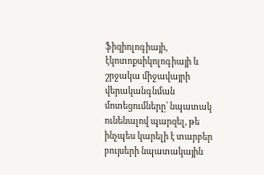ֆիզիոլոգիայի, էկոտոքսիկոլոգիայի և շրջակա միջավայրի վերականգնման մոտեցումները՝ նպատակ ունենալով պարզել, թե ինչպես կարելի է տարբեր բույսերի նպատակային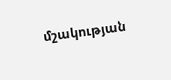մշակության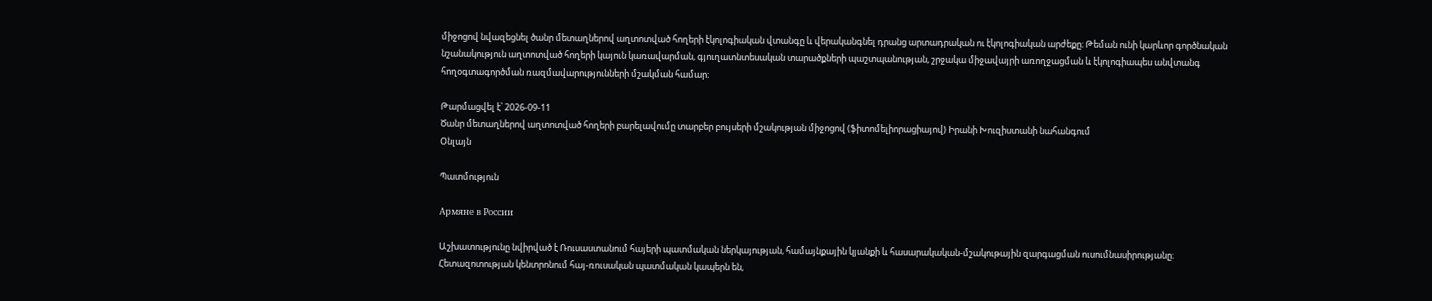միջոցով նվազեցնել ծանր մետաղներով աղտոտված հողերի էկոլոգիական վտանգը և վերականգնել դրանց արտադրական ու էկոլոգիական արժեքը։ Թեման ունի կարևոր գործնական նշանակություն աղտոտված հողերի կայուն կառավարման, գյուղատնտեսական տարածքների պաշտպանության, շրջակա միջավայրի առողջացման և էկոլոգիապես անվտանգ հողօգտագործման ռազմավարությունների մշակման համար։

Թարմացվել է՝ 2026-09-11
Ծանր մետաղներով աղտոտված հողերի բարելավումը տարբեր բույսերի մշակության միջոցով (ֆիտոմելիորացիայով) Իրանի Խուզիստանի նահանգում
Օնլայն

Պատմություն

Армяне в России

Աշխատությունը նվիրված է Ռուսաստանում հայերի պատմական ներկայության, համայնքային կյանքի և հասարակական-մշակութային զարգացման ուսումնասիրությանը։ Հետազոտության կենտրոնում հայ-ռուսական պատմական կապերն են,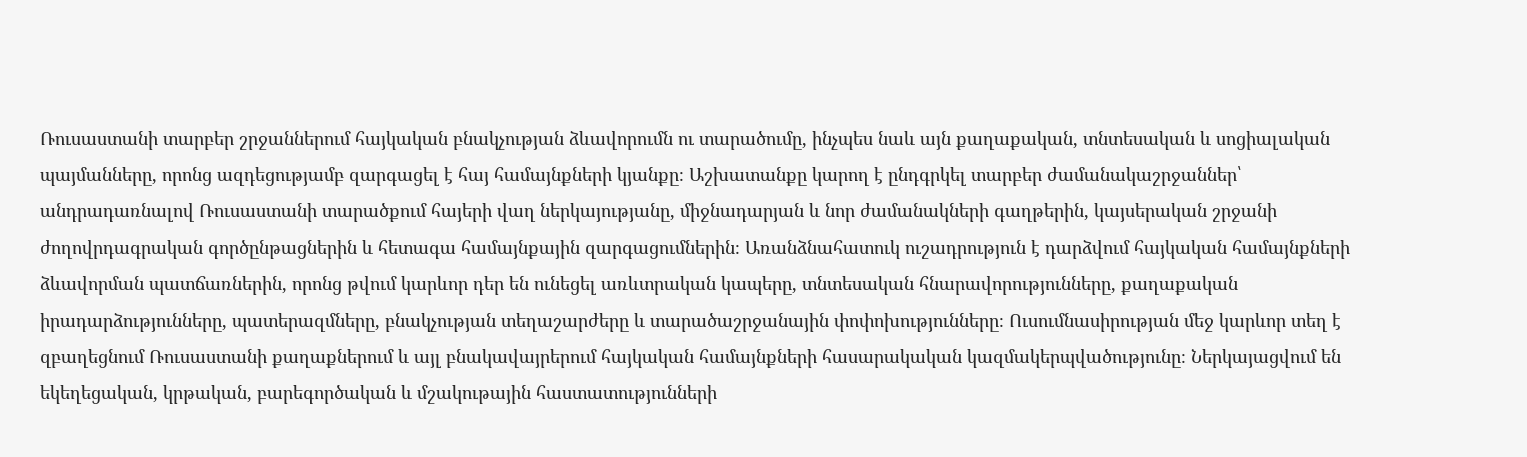Ռուսաստանի տարբեր շրջաններում հայկական բնակչության ձևավորումն ու տարածումը, ինչպես նաև այն քաղաքական, տնտեսական և սոցիալական պայմանները, որոնց ազդեցությամբ զարգացել է հայ համայնքների կյանքը։ Աշխատանքը կարող է ընդգրկել տարբեր ժամանակաշրջաններ՝ անդրադառնալով Ռուսաստանի տարածքում հայերի վաղ ներկայությանը, միջնադարյան և նոր ժամանակների գաղթերին, կայսերական շրջանի ժողովրդագրական գործընթացներին և հետագա համայնքային զարգացումներին։ Առանձնահատուկ ուշադրություն է դարձվում հայկական համայնքների ձևավորման պատճառներին, որոնց թվում կարևոր դեր են ունեցել առևտրական կապերը, տնտեսական հնարավորությունները, քաղաքական իրադարձությունները, պատերազմները, բնակչության տեղաշարժերը և տարածաշրջանային փոփոխությունները։ Ուսումնասիրության մեջ կարևոր տեղ է զբաղեցնում Ռուսաստանի քաղաքներում և այլ բնակավայրերում հայկական համայնքների հասարակական կազմակերպվածությունը։ Ներկայացվում են եկեղեցական, կրթական, բարեգործական և մշակութային հաստատությունների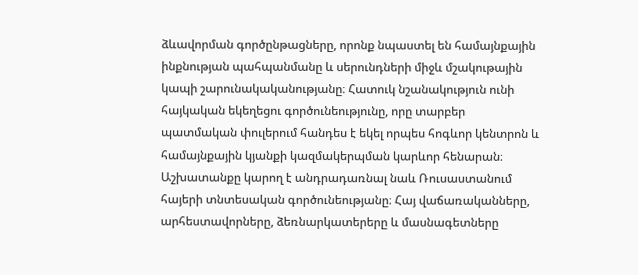ձևավորման գործընթացները, որոնք նպաստել են համայնքային ինքնության պահպանմանը և սերունդների միջև մշակութային կապի շարունակականությանը։ Հատուկ նշանակություն ունի հայկական եկեղեցու գործունեությունը, որը տարբեր պատմական փուլերում հանդես է եկել որպես հոգևոր կենտրոն և համայնքային կյանքի կազմակերպման կարևոր հենարան։ Աշխատանքը կարող է անդրադառնալ նաև Ռուսաստանում հայերի տնտեսական գործունեությանը։ Հայ վաճառականները, արհեստավորները, ձեռնարկատերերը և մասնագետները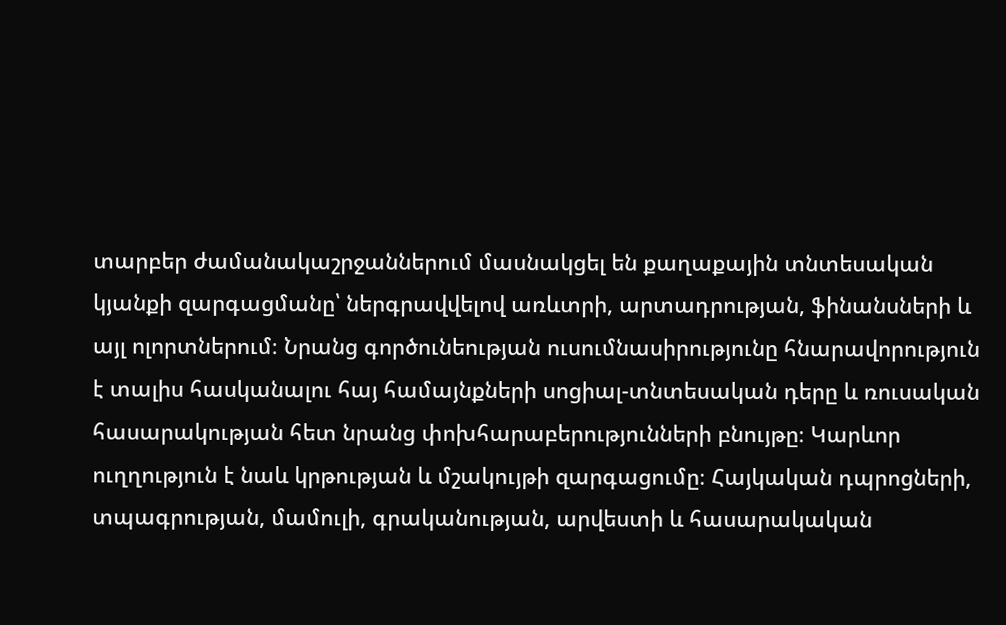տարբեր ժամանակաշրջաններում մասնակցել են քաղաքային տնտեսական կյանքի զարգացմանը՝ ներգրավվելով առևտրի, արտադրության, ֆինանսների և այլ ոլորտներում։ Նրանց գործունեության ուսումնասիրությունը հնարավորություն է տալիս հասկանալու հայ համայնքների սոցիալ-տնտեսական դերը և ռուսական հասարակության հետ նրանց փոխհարաբերությունների բնույթը։ Կարևոր ուղղություն է նաև կրթության և մշակույթի զարգացումը։ Հայկական դպրոցների, տպագրության, մամուլի, գրականության, արվեստի և հասարակական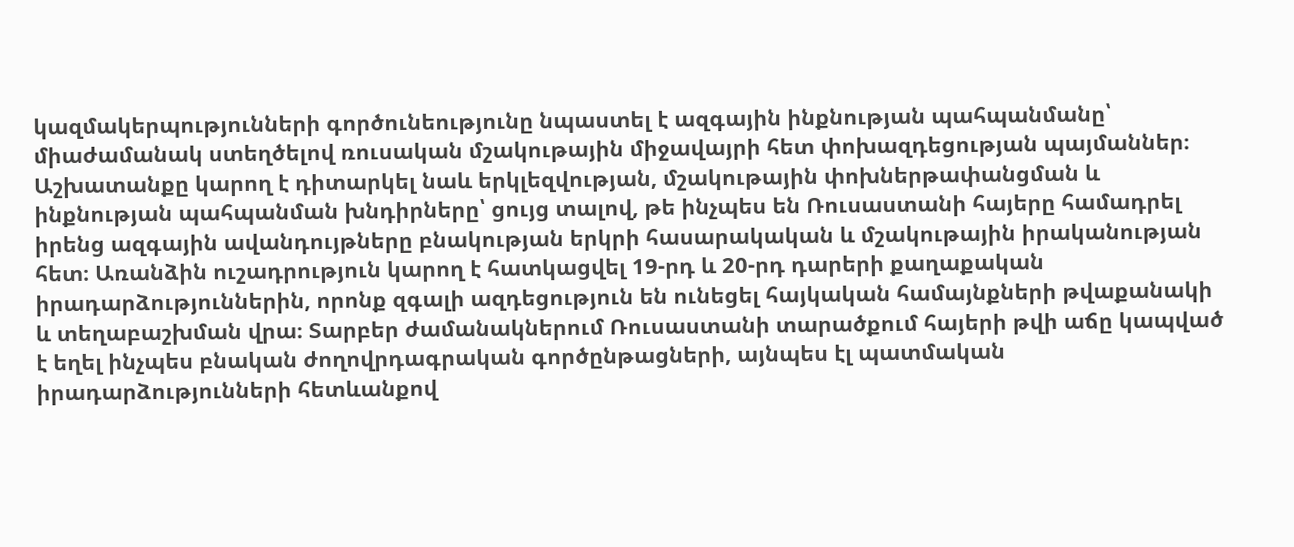կազմակերպությունների գործունեությունը նպաստել է ազգային ինքնության պահպանմանը՝ միաժամանակ ստեղծելով ռուսական մշակութային միջավայրի հետ փոխազդեցության պայմաններ։ Աշխատանքը կարող է դիտարկել նաև երկլեզվության, մշակութային փոխներթափանցման և ինքնության պահպանման խնդիրները՝ ցույց տալով, թե ինչպես են Ռուսաստանի հայերը համադրել իրենց ազգային ավանդույթները բնակության երկրի հասարակական և մշակութային իրականության հետ։ Առանձին ուշադրություն կարող է հատկացվել 19-րդ և 20-րդ դարերի քաղաքական իրադարձություններին, որոնք զգալի ազդեցություն են ունեցել հայկական համայնքների թվաքանակի և տեղաբաշխման վրա։ Տարբեր ժամանակներում Ռուսաստանի տարածքում հայերի թվի աճը կապված է եղել ինչպես բնական ժողովրդագրական գործընթացների, այնպես էլ պատմական իրադարձությունների հետևանքով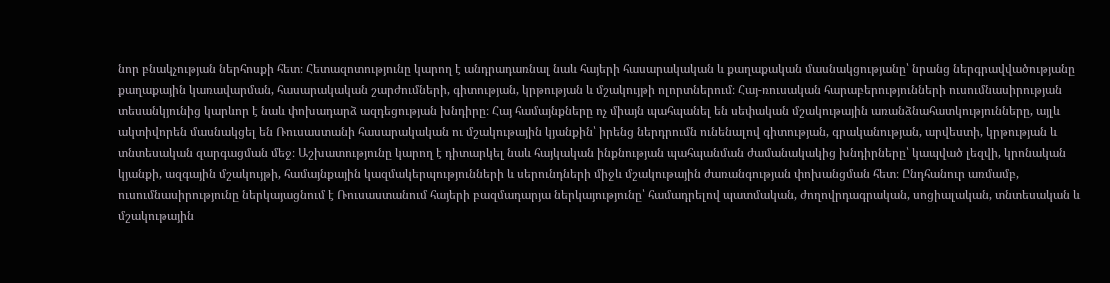նոր բնակչության ներհոսքի հետ։ Հետազոտությունը կարող է անդրադառնալ նաև հայերի հասարակական և քաղաքական մասնակցությանը՝ նրանց ներգրավվածությանը քաղաքային կառավարման, հասարակական շարժումների, գիտության, կրթության և մշակույթի ոլորտներում։ Հայ-ռուսական հարաբերությունների ուսումնասիրության տեսանկյունից կարևոր է նաև փոխադարձ ազդեցության խնդիրը։ Հայ համայնքները ոչ միայն պահպանել են սեփական մշակութային առանձնահատկությունները, այլև ակտիվորեն մասնակցել են Ռուսաստանի հասարակական ու մշակութային կյանքին՝ իրենց ներդրումն ունենալով գիտության, գրականության, արվեստի, կրթության և տնտեսական զարգացման մեջ։ Աշխատությունը կարող է դիտարկել նաև հայկական ինքնության պահպանման ժամանակակից խնդիրները՝ կապված լեզվի, կրոնական կյանքի, ազգային մշակույթի, համայնքային կազմակերպությունների և սերունդների միջև մշակութային ժառանգության փոխանցման հետ։ Ընդհանուր առմամբ, ուսումնասիրությունը ներկայացնում է Ռուսաստանում հայերի բազմադարյա ներկայությունը՝ համադրելով պատմական, ժողովրդագրական, սոցիալական, տնտեսական և մշակութային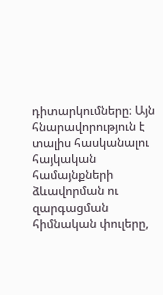դիտարկումները։ Այն հնարավորություն է տալիս հասկանալու հայկական համայնքների ձևավորման ու զարգացման հիմնական փուլերը,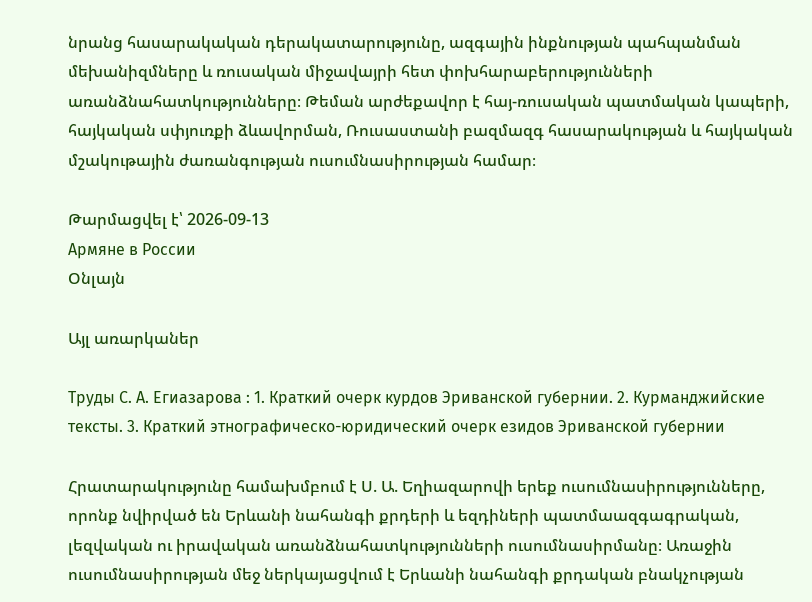նրանց հասարակական դերակատարությունը, ազգային ինքնության պահպանման մեխանիզմները և ռուսական միջավայրի հետ փոխհարաբերությունների առանձնահատկությունները։ Թեման արժեքավոր է հայ-ռուսական պատմական կապերի, հայկական սփյուռքի ձևավորման, Ռուսաստանի բազմազգ հասարակության և հայկական մշակութային ժառանգության ուսումնասիրության համար։

Թարմացվել է՝ 2026-09-13
Армяне в России
Օնլայն

Այլ առարկաներ

Труды С. А. Егиазарова : 1. Краткий очерк курдов Эриванской губернии. 2. Курманджийские тексты. 3. Краткий этнографическо-юридический очерк езидов Эриванской губернии

Հրատարակությունը համախմբում է Ս. Ա. Եղիազարովի երեք ուսումնասիրությունները, որոնք նվիրված են Երևանի նահանգի քրդերի և եզդիների պատմաազգագրական, լեզվական ու իրավական առանձնահատկությունների ուսումնասիրմանը։ Առաջին ուսումնասիրության մեջ ներկայացվում է Երևանի նահանգի քրդական բնակչության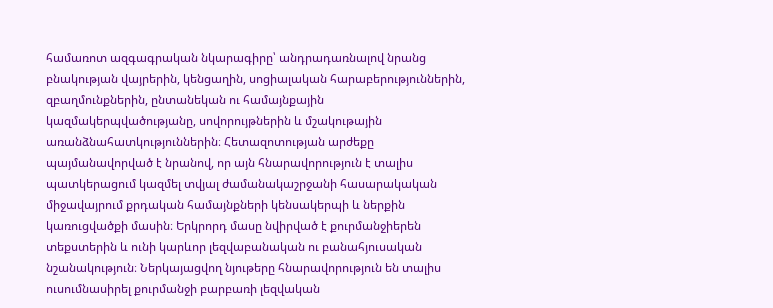համառոտ ազգագրական նկարագիրը՝ անդրադառնալով նրանց բնակության վայրերին, կենցաղին, սոցիալական հարաբերություններին, զբաղմունքներին, ընտանեկան ու համայնքային կազմակերպվածությանը, սովորույթներին և մշակութային առանձնահատկություններին։ Հետազոտության արժեքը պայմանավորված է նրանով, որ այն հնարավորություն է տալիս պատկերացում կազմել տվյալ ժամանակաշրջանի հասարակական միջավայրում քրդական համայնքների կենսակերպի և ներքին կառուցվածքի մասին։ Երկրորդ մասը նվիրված է քուրմանջիերեն տեքստերին և ունի կարևոր լեզվաբանական ու բանահյուսական նշանակություն։ Ներկայացվող նյութերը հնարավորություն են տալիս ուսումնասիրել քուրմանջի բարբառի լեզվական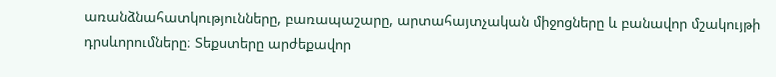առանձնահատկությունները, բառապաշարը, արտահայտչական միջոցները և բանավոր մշակույթի դրսևորումները։ Տեքստերը արժեքավոր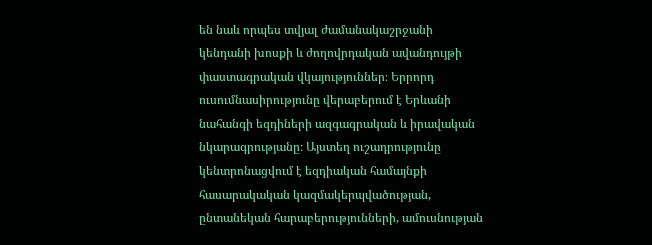են նաև որպես տվյալ ժամանակաշրջանի կենդանի խոսքի և ժողովրդական ավանդույթի փաստագրական վկայություններ։ Երրորդ ուսումնասիրությունը վերաբերում է Երևանի նահանգի եզդիների ազգագրական և իրավական նկարագրությանը։ Այստեղ ուշադրությունը կենտրոնացվում է եզդիական համայնքի հասարակական կազմակերպվածության, ընտանեկան հարաբերությունների, ամուսնության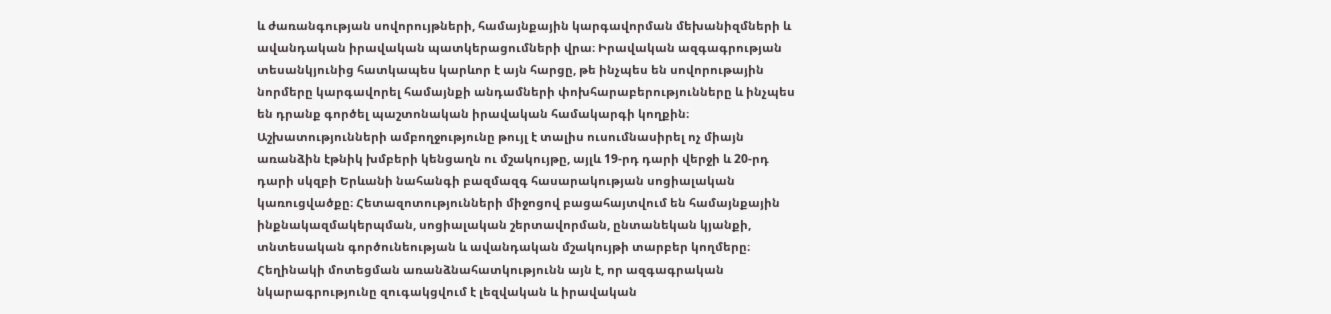և ժառանգության սովորույթների, համայնքային կարգավորման մեխանիզմների և ավանդական իրավական պատկերացումների վրա։ Իրավական ազգագրության տեսանկյունից հատկապես կարևոր է այն հարցը, թե ինչպես են սովորութային նորմերը կարգավորել համայնքի անդամների փոխհարաբերությունները և ինչպես են դրանք գործել պաշտոնական իրավական համակարգի կողքին։ Աշխատությունների ամբողջությունը թույլ է տալիս ուսումնասիրել ոչ միայն առանձին էթնիկ խմբերի կենցաղն ու մշակույթը, այլև 19-րդ դարի վերջի և 20-րդ դարի սկզբի Երևանի նահանգի բազմազգ հասարակության սոցիալական կառուցվածքը։ Հետազոտությունների միջոցով բացահայտվում են համայնքային ինքնակազմակերպման, սոցիալական շերտավորման, ընտանեկան կյանքի, տնտեսական գործունեության և ավանդական մշակույթի տարբեր կողմերը։ Հեղինակի մոտեցման առանձնահատկությունն այն է, որ ազգագրական նկարագրությունը զուգակցվում է լեզվական և իրավական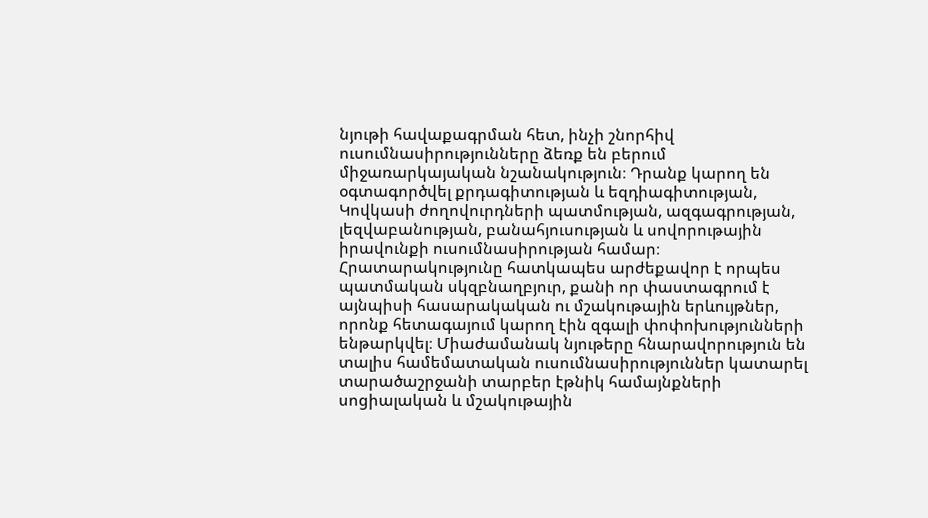նյութի հավաքագրման հետ, ինչի շնորհիվ ուսումնասիրությունները ձեռք են բերում միջառարկայական նշանակություն։ Դրանք կարող են օգտագործվել քրդագիտության և եզդիագիտության, Կովկասի ժողովուրդների պատմության, ազգագրության, լեզվաբանության, բանահյուսության և սովորութային իրավունքի ուսումնասիրության համար։ Հրատարակությունը հատկապես արժեքավոր է որպես պատմական սկզբնաղբյուր, քանի որ փաստագրում է այնպիսի հասարակական ու մշակութային երևույթներ, որոնք հետագայում կարող էին զգալի փոփոխությունների ենթարկվել։ Միաժամանակ նյութերը հնարավորություն են տալիս համեմատական ուսումնասիրություններ կատարել տարածաշրջանի տարբեր էթնիկ համայնքների սոցիալական և մշակութային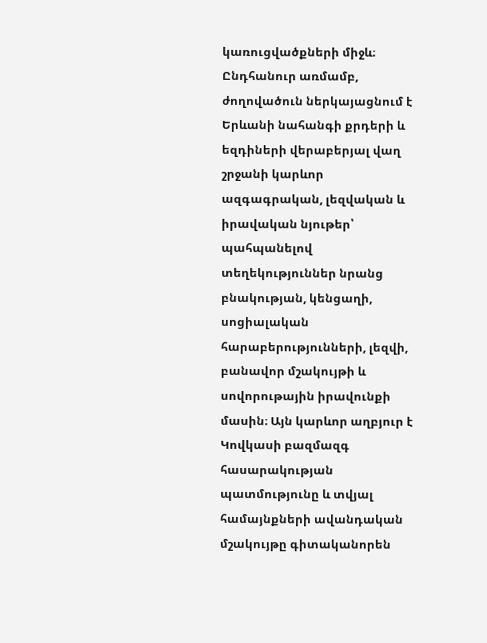կառուցվածքների միջև։ Ընդհանուր առմամբ, ժողովածուն ներկայացնում է Երևանի նահանգի քրդերի և եզդիների վերաբերյալ վաղ շրջանի կարևոր ազգագրական, լեզվական և իրավական նյութեր՝ պահպանելով տեղեկություններ նրանց բնակության, կենցաղի, սոցիալական հարաբերությունների, լեզվի, բանավոր մշակույթի և սովորութային իրավունքի մասին։ Այն կարևոր աղբյուր է Կովկասի բազմազգ հասարակության պատմությունը և տվյալ համայնքների ավանդական մշակույթը գիտականորեն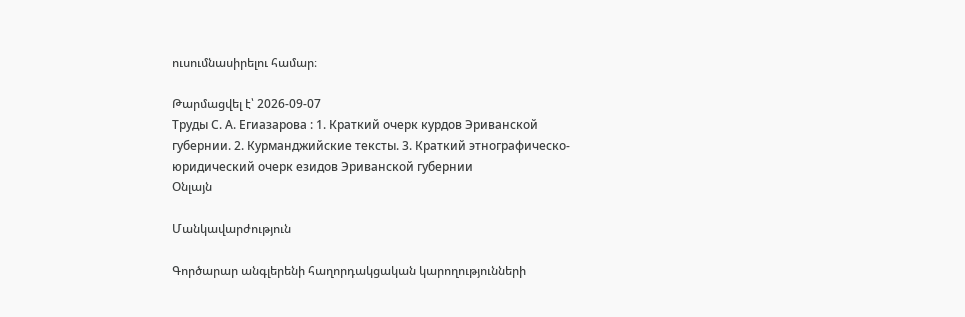ուսումնասիրելու համար։

Թարմացվել է՝ 2026-09-07
Труды С. А. Егиазарова : 1. Краткий очерк курдов Эриванской губернии. 2. Курманджийские тексты. 3. Краткий этнографическо-юридический очерк езидов Эриванской губернии
Օնլայն

Մանկավարժություն

Գործարար անգլերենի հաղորդակցական կարողությունների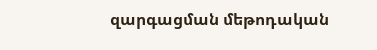զարգացման մեթոդական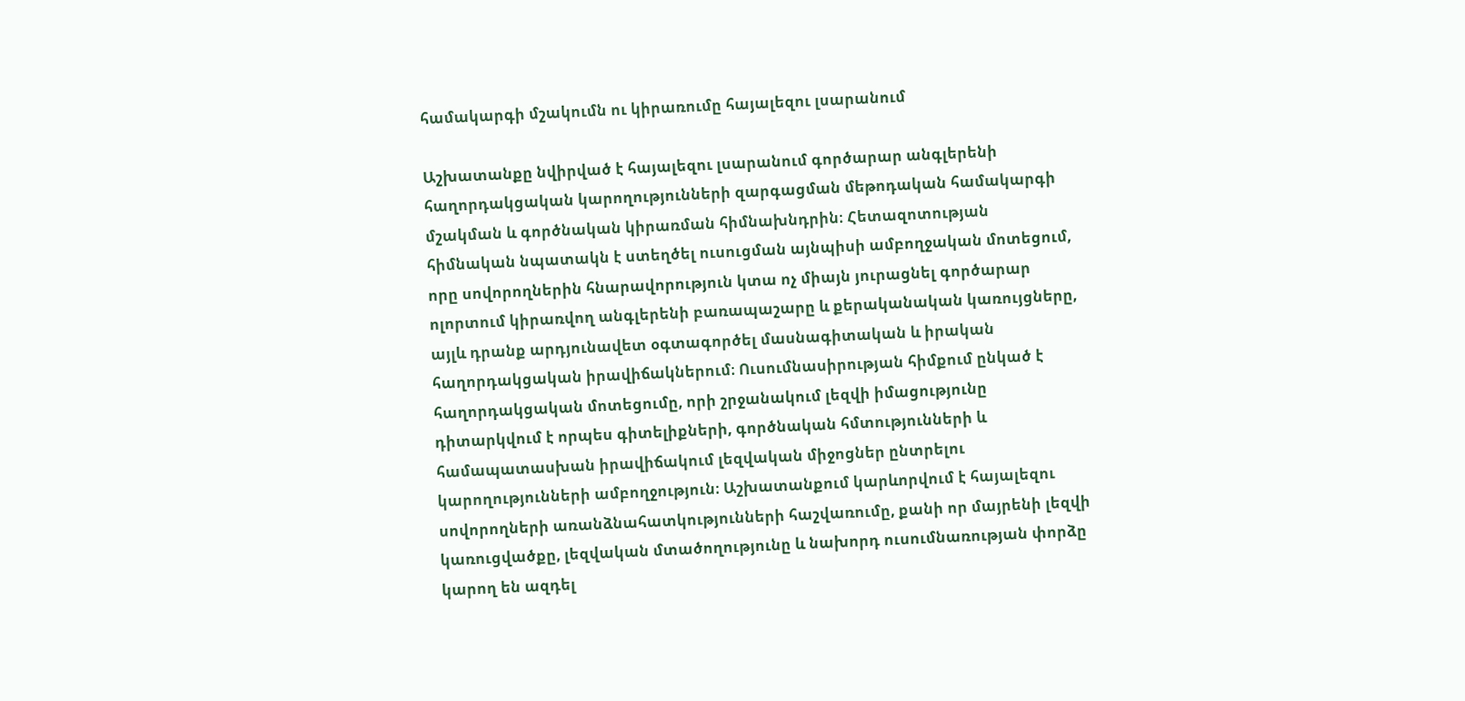համակարգի մշակումն ու կիրառումը հայալեզու լսարանում

Աշխատանքը նվիրված է հայալեզու լսարանում գործարար անգլերենի հաղորդակցական կարողությունների զարգացման մեթոդական համակարգի մշակման և գործնական կիրառման հիմնախնդրին։ Հետազոտության հիմնական նպատակն է ստեղծել ուսուցման այնպիսի ամբողջական մոտեցում, որը սովորողներին հնարավորություն կտա ոչ միայն յուրացնել գործարար ոլորտում կիրառվող անգլերենի բառապաշարը և քերականական կառույցները, այլև դրանք արդյունավետ օգտագործել մասնագիտական և իրական հաղորդակցական իրավիճակներում։ Ուսումնասիրության հիմքում ընկած է հաղորդակցական մոտեցումը, որի շրջանակում լեզվի իմացությունը դիտարկվում է որպես գիտելիքների, գործնական հմտությունների և համապատասխան իրավիճակում լեզվական միջոցներ ընտրելու կարողությունների ամբողջություն։ Աշխատանքում կարևորվում է հայալեզու սովորողների առանձնահատկությունների հաշվառումը, քանի որ մայրենի լեզվի կառուցվածքը, լեզվական մտածողությունը և նախորդ ուսումնառության փորձը կարող են ազդել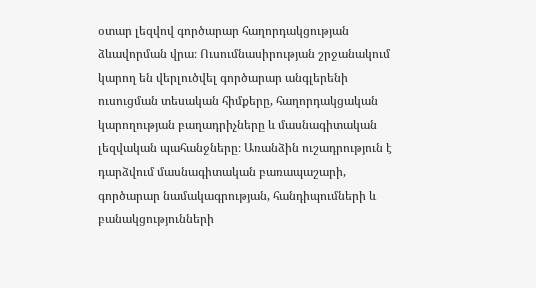օտար լեզվով գործարար հաղորդակցության ձևավորման վրա։ Ուսումնասիրության շրջանակում կարող են վերլուծվել գործարար անգլերենի ուսուցման տեսական հիմքերը, հաղորդակցական կարողության բաղադրիչները և մասնագիտական լեզվական պահանջները։ Առանձին ուշադրություն է դարձվում մասնագիտական բառապաշարի, գործարար նամակագրության, հանդիպումների և բանակցությունների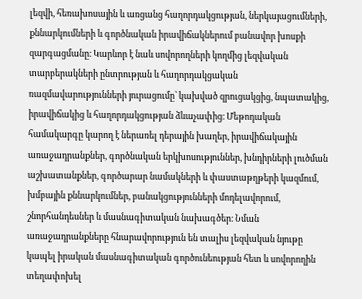լեզվի, հեռախոսային և առցանց հաղորդակցության, ներկայացումների, քննարկումների և գործնական իրավիճակներում բանավոր խոսքի զարգացմանը։ Կարևոր է նաև սովորողների կողմից լեզվական տարբերակների ընտրության և հաղորդակցական ռազմավարությունների յուրացումը՝ կախված զրուցակցից, նպատակից, իրավիճակից և հաղորդակցության ձևաչափից։ Մեթոդական համակարգը կարող է ներառել դերային խաղեր, իրավիճակային առաջադրանքներ, գործնական երկխոսություններ, խնդիրների լուծման աշխատանքներ, գործարար նամակների և փաստաթղթերի կազմում, խմբային քննարկումներ, բանակցությունների մոդելավորում, շնորհանդեսներ և մասնագիտական նախագծեր։ Նման առաջադրանքները հնարավորություն են տալիս լեզվական նյութը կապել իրական մասնագիտական գործունեության հետ և սովորողին տեղափոխել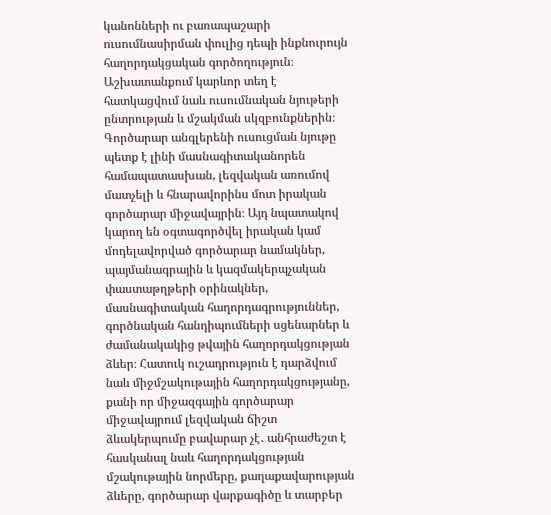կանոնների ու բառապաշարի ուսումնասիրման փուլից դեպի ինքնուրույն հաղորդակցական գործողություն։ Աշխատանքում կարևոր տեղ է հատկացվում նաև ուսումնական նյութերի ընտրության և մշակման սկզբունքներին։ Գործարար անգլերենի ուսուցման նյութը պետք է լինի մասնագիտականորեն համապատասխան, լեզվական առումով մատչելի և հնարավորինս մոտ իրական գործարար միջավայրին։ Այդ նպատակով կարող են օգտագործվել իրական կամ մոդելավորված գործարար նամակներ, պայմանագրային և կազմակերպչական փաստաթղթերի օրինակներ, մասնագիտական հաղորդագրություններ, գործնական հանդիպումների սցենարներ և ժամանակակից թվային հաղորդակցության ձևեր։ Հատուկ ուշադրություն է դարձվում նաև միջմշակութային հաղորդակցությանը, քանի որ միջազգային գործարար միջավայրում լեզվական ճիշտ ձևակերպումը բավարար չէ․ անհրաժեշտ է հասկանալ նաև հաղորդակցության մշակութային նորմերը, քաղաքավարության ձևերը, գործարար վարքագիծը և տարբեր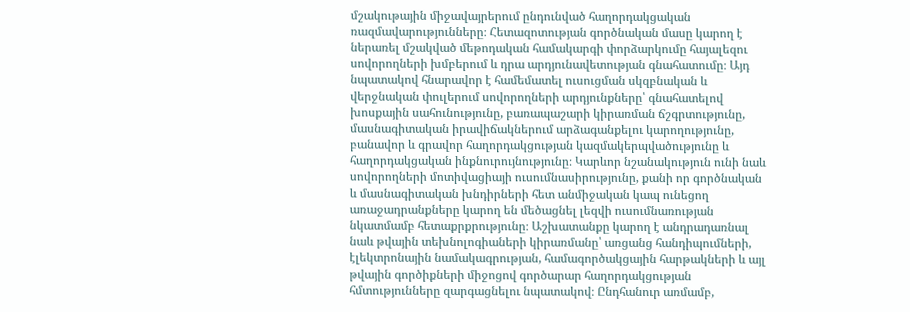մշակութային միջավայրերում ընդունված հաղորդակցական ռազմավարությունները։ Հետազոտության գործնական մասը կարող է ներառել մշակված մեթոդական համակարգի փորձարկումը հայալեզու սովորողների խմբերում և դրա արդյունավետության գնահատումը։ Այդ նպատակով հնարավոր է համեմատել ուսուցման սկզբնական և վերջնական փուլերում սովորողների արդյունքները՝ գնահատելով խոսքային սահունությունը, բառապաշարի կիրառման ճշգրտությունը, մասնագիտական իրավիճակներում արձագանքելու կարողությունը, բանավոր և գրավոր հաղորդակցության կազմակերպվածությունը և հաղորդակցական ինքնուրույնությունը։ Կարևոր նշանակություն ունի նաև սովորողների մոտիվացիայի ուսումնասիրությունը, քանի որ գործնական և մասնագիտական խնդիրների հետ անմիջական կապ ունեցող առաջադրանքները կարող են մեծացնել լեզվի ուսումնառության նկատմամբ հետաքրքրությունը։ Աշխատանքը կարող է անդրադառնալ նաև թվային տեխնոլոգիաների կիրառմանը՝ առցանց հանդիպումների, էլեկտրոնային նամակագրության, համագործակցային հարթակների և այլ թվային գործիքների միջոցով գործարար հաղորդակցության հմտությունները զարգացնելու նպատակով։ Ընդհանուր առմամբ,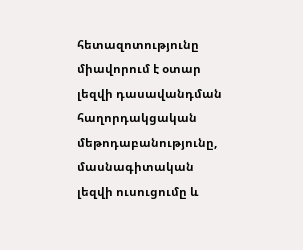հետազոտությունը միավորում է օտար լեզվի դասավանդման հաղորդակցական մեթոդաբանությունը, մասնագիտական լեզվի ուսուցումը և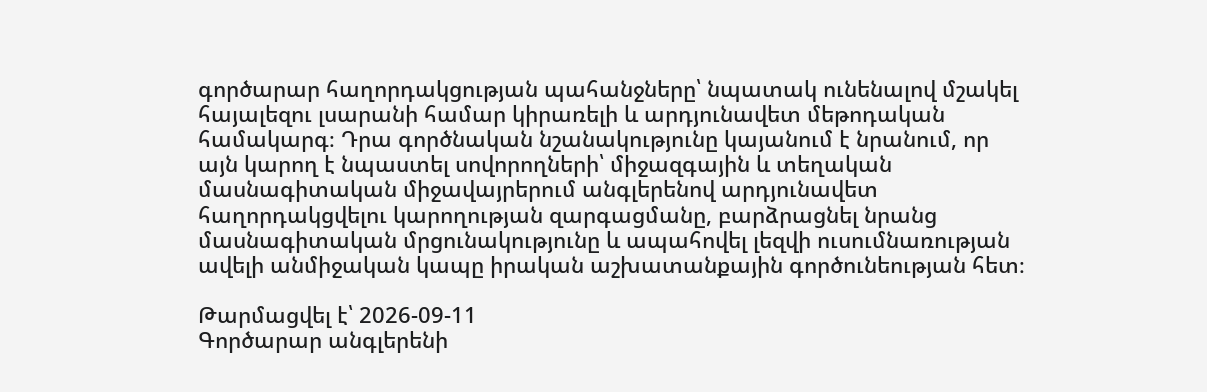գործարար հաղորդակցության պահանջները՝ նպատակ ունենալով մշակել հայալեզու լսարանի համար կիրառելի և արդյունավետ մեթոդական համակարգ։ Դրա գործնական նշանակությունը կայանում է նրանում, որ այն կարող է նպաստել սովորողների՝ միջազգային և տեղական մասնագիտական միջավայրերում անգլերենով արդյունավետ հաղորդակցվելու կարողության զարգացմանը, բարձրացնել նրանց մասնագիտական մրցունակությունը և ապահովել լեզվի ուսումնառության ավելի անմիջական կապը իրական աշխատանքային գործունեության հետ։

Թարմացվել է՝ 2026-09-11
Գործարար անգլերենի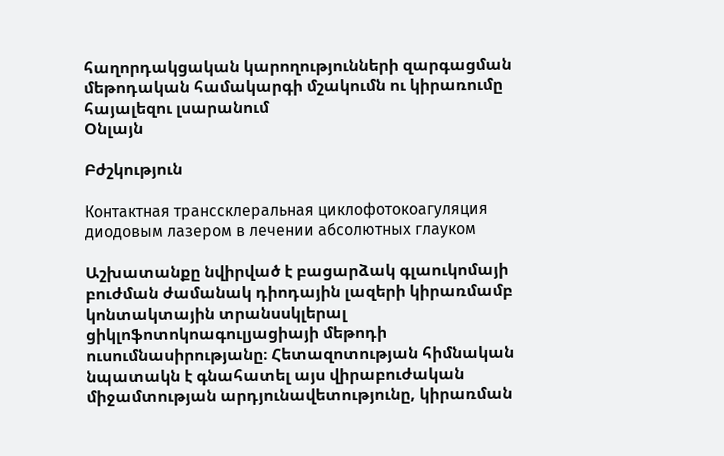հաղորդակցական կարողությունների զարգացման մեթոդական համակարգի մշակումն ու կիրառումը հայալեզու լսարանում
Օնլայն

Բժշկություն

Контактная транссклеральная циклофотокоагуляция диодовым лазером в лечении абсолютных глауком

Աշխատանքը նվիրված է բացարձակ գլաուկոմայի բուժման ժամանակ դիոդային լազերի կիրառմամբ կոնտակտային տրանսսկլերալ ցիկլոֆոտոկոագուլյացիայի մեթոդի ուսումնասիրությանը։ Հետազոտության հիմնական նպատակն է գնահատել այս վիրաբուժական միջամտության արդյունավետությունը, կիրառման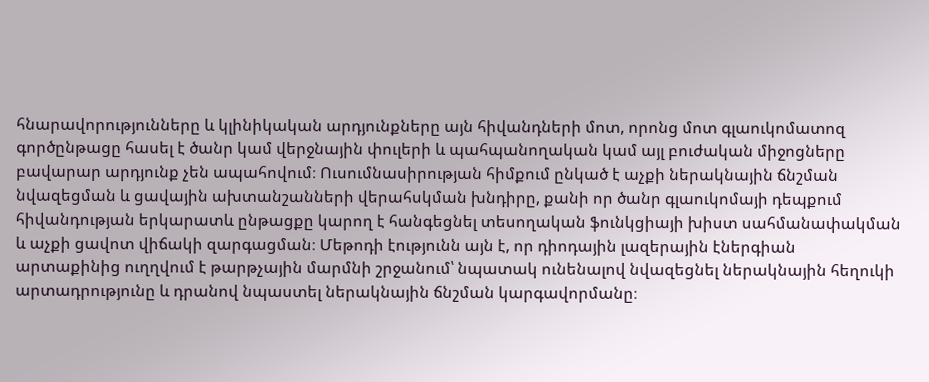հնարավորությունները և կլինիկական արդյունքները այն հիվանդների մոտ, որոնց մոտ գլաուկոմատոզ գործընթացը հասել է ծանր կամ վերջնային փուլերի և պահպանողական կամ այլ բուժական միջոցները բավարար արդյունք չեն ապահովում։ Ուսումնասիրության հիմքում ընկած է աչքի ներակնային ճնշման նվազեցման և ցավային ախտանշանների վերահսկման խնդիրը, քանի որ ծանր գլաուկոմայի դեպքում հիվանդության երկարատև ընթացքը կարող է հանգեցնել տեսողական ֆունկցիայի խիստ սահմանափակման և աչքի ցավոտ վիճակի զարգացման։ Մեթոդի էությունն այն է, որ դիոդային լազերային էներգիան արտաքինից ուղղվում է թարթչային մարմնի շրջանում՝ նպատակ ունենալով նվազեցնել ներակնային հեղուկի արտադրությունը և դրանով նպաստել ներակնային ճնշման կարգավորմանը։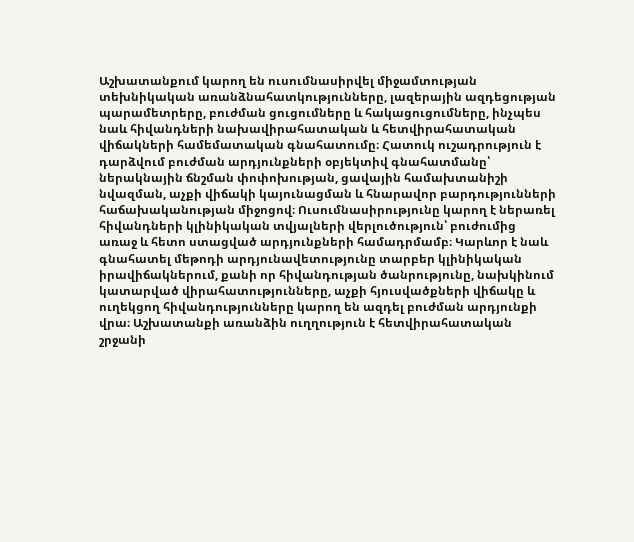Աշխատանքում կարող են ուսումնասիրվել միջամտության տեխնիկական առանձնահատկությունները, լազերային ազդեցության պարամետրերը, բուժման ցուցումները և հակացուցումները, ինչպես նաև հիվանդների նախավիրահատական և հետվիրահատական վիճակների համեմատական գնահատումը։ Հատուկ ուշադրություն է դարձվում բուժման արդյունքների օբյեկտիվ գնահատմանը՝ ներակնային ճնշման փոփոխության, ցավային համախտանիշի նվազման, աչքի վիճակի կայունացման և հնարավոր բարդությունների հաճախականության միջոցով։ Ուսումնասիրությունը կարող է ներառել հիվանդների կլինիկական տվյալների վերլուծություն՝ բուժումից առաջ և հետո ստացված արդյունքների համադրմամբ։ Կարևոր է նաև գնահատել մեթոդի արդյունավետությունը տարբեր կլինիկական իրավիճակներում, քանի որ հիվանդության ծանրությունը, նախկինում կատարված վիրահատությունները, աչքի հյուսվածքների վիճակը և ուղեկցող հիվանդությունները կարող են ազդել բուժման արդյունքի վրա։ Աշխատանքի առանձին ուղղություն է հետվիրահատական շրջանի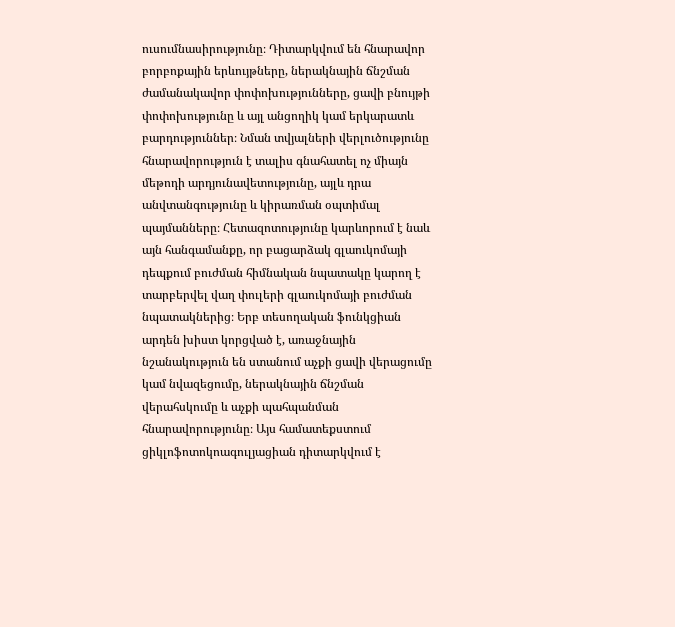ուսումնասիրությունը։ Դիտարկվում են հնարավոր բորբոքային երևույթները, ներակնային ճնշման ժամանակավոր փոփոխությունները, ցավի բնույթի փոփոխությունը և այլ անցողիկ կամ երկարատև բարդություններ։ Նման տվյալների վերլուծությունը հնարավորություն է տալիս գնահատել ոչ միայն մեթոդի արդյունավետությունը, այլև դրա անվտանգությունը և կիրառման օպտիմալ պայմանները։ Հետազոտությունը կարևորում է նաև այն հանգամանքը, որ բացարձակ գլաուկոմայի դեպքում բուժման հիմնական նպատակը կարող է տարբերվել վաղ փուլերի գլաուկոմայի բուժման նպատակներից։ Երբ տեսողական ֆունկցիան արդեն խիստ կորցված է, առաջնային նշանակություն են ստանում աչքի ցավի վերացումը կամ նվազեցումը, ներակնային ճնշման վերահսկումը և աչքի պահպանման հնարավորությունը։ Այս համատեքստում ցիկլոֆոտոկոագուլյացիան դիտարկվում է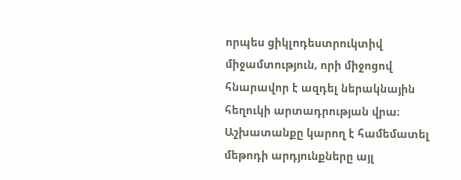որպես ցիկլոդեստրուկտիվ միջամտություն, որի միջոցով հնարավոր է ազդել ներակնային հեղուկի արտադրության վրա։ Աշխատանքը կարող է համեմատել մեթոդի արդյունքները այլ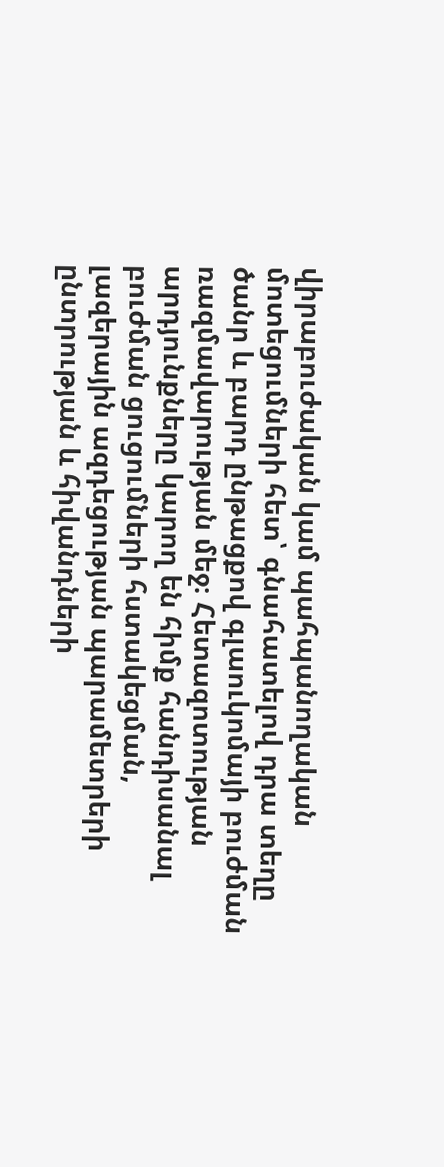վիրաբուժական կամ պահպանողական մոտեցումների հետ՝ գնահատելով դրա տեղը ծանր և բարդ ընթացքով գլաուկոմայի բուժման ռազմավարության մեջ։ Հետազոտության արդյունքները կարող են հիմք հանդիսանալ բուժման ցուցումների հստակեցման, լազերային ազդեցության պարամետրերի ընտրության և հիվանդների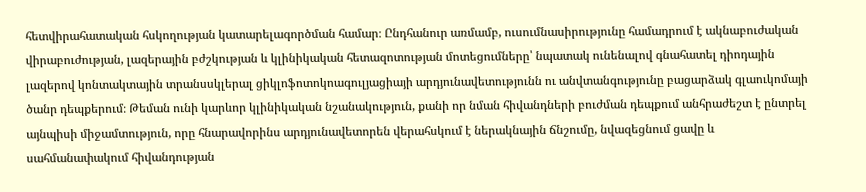հետվիրահատական հսկողության կատարելագործման համար։ Ընդհանուր առմամբ, ուսումնասիրությունը համադրում է ակնաբուժական վիրաբուժության, լազերային բժշկության և կլինիկական հետազոտության մոտեցումները՝ նպատակ ունենալով գնահատել դիոդային լազերով կոնտակտային տրանսսկլերալ ցիկլոֆոտոկոագուլյացիայի արդյունավետությունն ու անվտանգությունը բացարձակ գլաուկոմայի ծանր դեպքերում։ Թեման ունի կարևոր կլինիկական նշանակություն, քանի որ նման հիվանդների բուժման դեպքում անհրաժեշտ է ընտրել այնպիսի միջամտություն, որը հնարավորինս արդյունավետորեն վերահսկում է ներակնային ճնշումը, նվազեցնում ցավը և սահմանափակում հիվանդության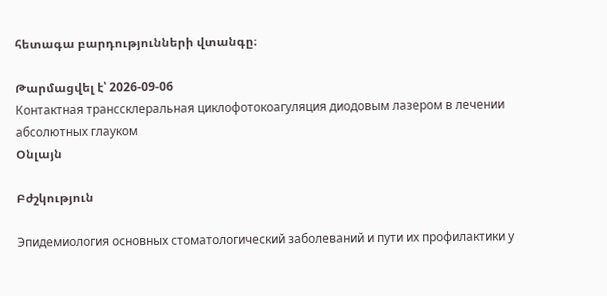հետագա բարդությունների վտանգը։

Թարմացվել է՝ 2026-09-06
Контактная транссклеральная циклофотокоагуляция диодовым лазером в лечении абсолютных глауком
Օնլայն

Բժշկություն

Эпидемиология основных стоматологический заболеваний и пути их профилактики у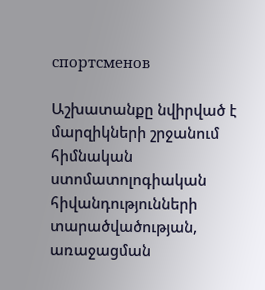спортсменов

Աշխատանքը նվիրված է մարզիկների շրջանում հիմնական ստոմատոլոգիական հիվանդությունների տարածվածության, առաջացման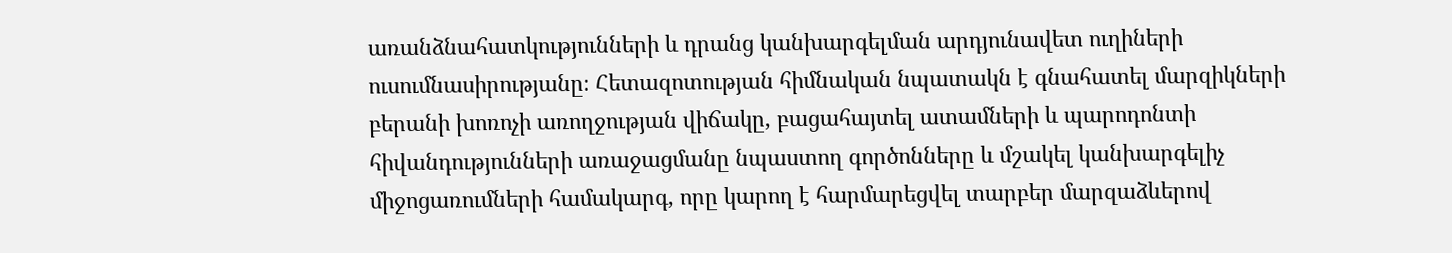առանձնահատկությունների և դրանց կանխարգելման արդյունավետ ուղիների ուսումնասիրությանը։ Հետազոտության հիմնական նպատակն է գնահատել մարզիկների բերանի խոռոչի առողջության վիճակը, բացահայտել ատամների և պարոդոնտի հիվանդությունների առաջացմանը նպաստող գործոնները և մշակել կանխարգելիչ միջոցառումների համակարգ, որը կարող է հարմարեցվել տարբեր մարզաձևերով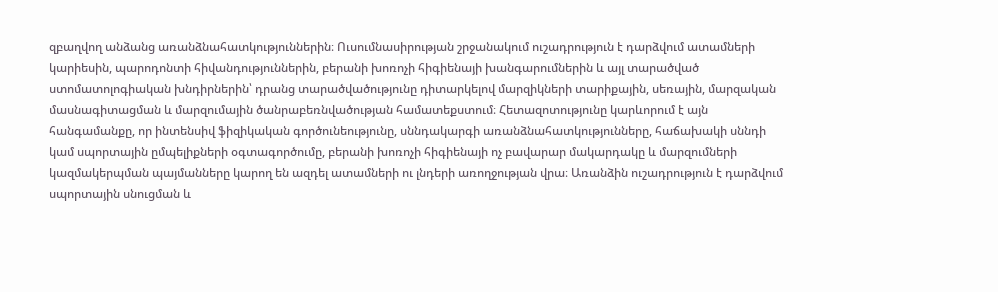զբաղվող անձանց առանձնահատկություններին։ Ուսումնասիրության շրջանակում ուշադրություն է դարձվում ատամների կարիեսին, պարոդոնտի հիվանդություններին, բերանի խոռոչի հիգիենայի խանգարումներին և այլ տարածված ստոմատոլոգիական խնդիրներին՝ դրանց տարածվածությունը դիտարկելով մարզիկների տարիքային, սեռային, մարզական մասնագիտացման և մարզումային ծանրաբեռնվածության համատեքստում։ Հետազոտությունը կարևորում է այն հանգամանքը, որ ինտենսիվ ֆիզիկական գործունեությունը, սննդակարգի առանձնահատկությունները, հաճախակի սննդի կամ սպորտային ըմպելիքների օգտագործումը, բերանի խոռոչի հիգիենայի ոչ բավարար մակարդակը և մարզումների կազմակերպման պայմանները կարող են ազդել ատամների ու լնդերի առողջության վրա։ Առանձին ուշադրություն է դարձվում սպորտային սնուցման և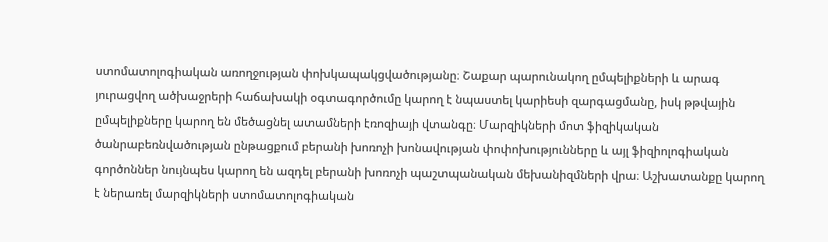ստոմատոլոգիական առողջության փոխկապակցվածությանը։ Շաքար պարունակող ըմպելիքների և արագ յուրացվող ածխաջրերի հաճախակի օգտագործումը կարող է նպաստել կարիեսի զարգացմանը, իսկ թթվային ըմպելիքները կարող են մեծացնել ատամների էռոզիայի վտանգը։ Մարզիկների մոտ ֆիզիկական ծանրաբեռնվածության ընթացքում բերանի խոռոչի խոնավության փոփոխությունները և այլ ֆիզիոլոգիական գործոններ նույնպես կարող են ազդել բերանի խոռոչի պաշտպանական մեխանիզմների վրա։ Աշխատանքը կարող է ներառել մարզիկների ստոմատոլոգիական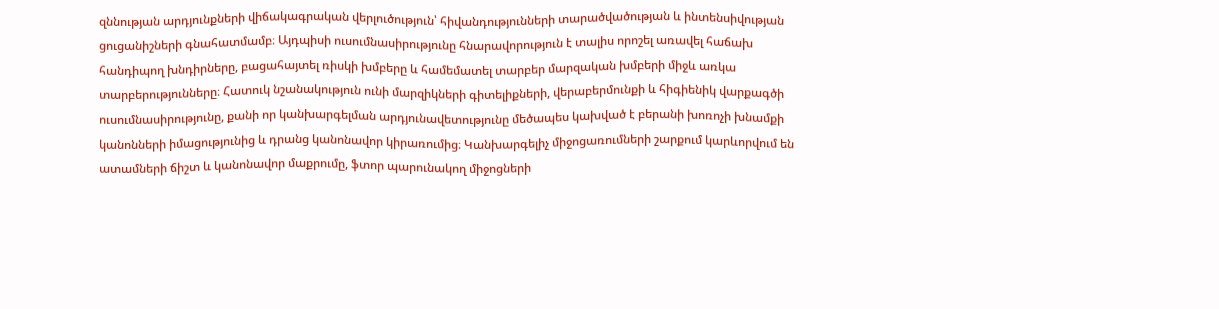զննության արդյունքների վիճակագրական վերլուծություն՝ հիվանդությունների տարածվածության և ինտենսիվության ցուցանիշների գնահատմամբ։ Այդպիսի ուսումնասիրությունը հնարավորություն է տալիս որոշել առավել հաճախ հանդիպող խնդիրները, բացահայտել ռիսկի խմբերը և համեմատել տարբեր մարզական խմբերի միջև առկա տարբերությունները։ Հատուկ նշանակություն ունի մարզիկների գիտելիքների, վերաբերմունքի և հիգիենիկ վարքագծի ուսումնասիրությունը, քանի որ կանխարգելման արդյունավետությունը մեծապես կախված է բերանի խոռոչի խնամքի կանոնների իմացությունից և դրանց կանոնավոր կիրառումից։ Կանխարգելիչ միջոցառումների շարքում կարևորվում են ատամների ճիշտ և կանոնավոր մաքրումը, ֆտոր պարունակող միջոցների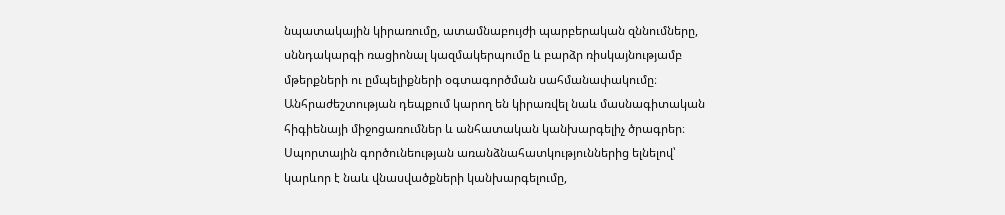նպատակային կիրառումը, ատամնաբույժի պարբերական զննումները, սննդակարգի ռացիոնալ կազմակերպումը և բարձր ռիսկայնությամբ մթերքների ու ըմպելիքների օգտագործման սահմանափակումը։ Անհրաժեշտության դեպքում կարող են կիրառվել նաև մասնագիտական հիգիենայի միջոցառումներ և անհատական կանխարգելիչ ծրագրեր։ Սպորտային գործունեության առանձնահատկություններից ելնելով՝ կարևոր է նաև վնասվածքների կանխարգելումը,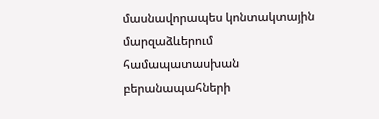մասնավորապես կոնտակտային մարզաձևերում համապատասխան բերանապահների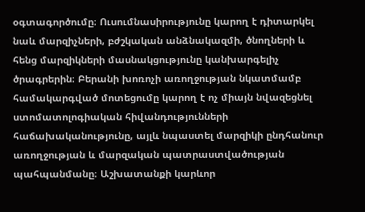օգտագործումը։ Ուսումնասիրությունը կարող է դիտարկել նաև մարզիչների, բժշկական անձնակազմի, ծնողների և հենց մարզիկների մասնակցությունը կանխարգելիչ ծրագրերին։ Բերանի խոռոչի առողջության նկատմամբ համակարգված մոտեցումը կարող է ոչ միայն նվազեցնել ստոմատոլոգիական հիվանդությունների հաճախականությունը, այլև նպաստել մարզիկի ընդհանուր առողջության և մարզական պատրաստվածության պահպանմանը։ Աշխատանքի կարևոր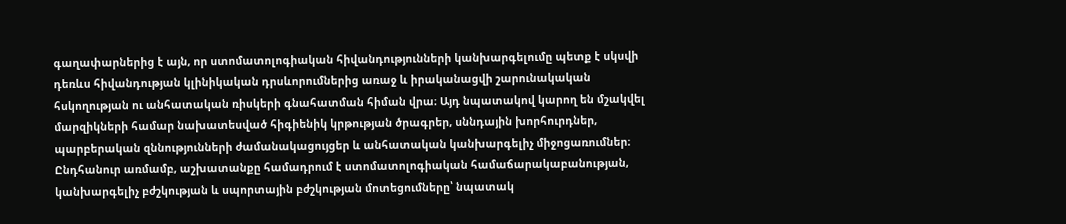գաղափարներից է այն, որ ստոմատոլոգիական հիվանդությունների կանխարգելումը պետք է սկսվի դեռևս հիվանդության կլինիկական դրսևորումներից առաջ և իրականացվի շարունակական հսկողության ու անհատական ռիսկերի գնահատման հիման վրա։ Այդ նպատակով կարող են մշակվել մարզիկների համար նախատեսված հիգիենիկ կրթության ծրագրեր, սննդային խորհուրդներ, պարբերական զննությունների ժամանակացույցեր և անհատական կանխարգելիչ միջոցառումներ։ Ընդհանուր առմամբ, աշխատանքը համադրում է ստոմատոլոգիական համաճարակաբանության, կանխարգելիչ բժշկության և սպորտային բժշկության մոտեցումները՝ նպատակ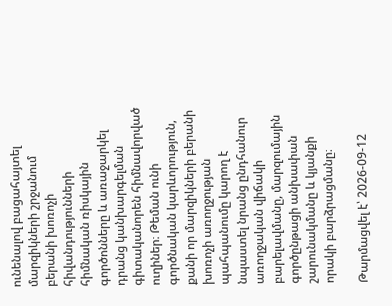ունենալով բացահայտել մարզիկների շրջանում բերանի խոռոչի հիվանդությունների հիմնական ռիսկային գործոնները և առաջարկել դրանց կանխարգելման գիտականորեն հիմնավորված ուղիներ։ Թեման ունի գործնական կարևորություն, քանի որ մարզիկների բերանի խոռոչի առողջության պահպանումը կարող է նպաստել նրանց ընդհանուր առողջական վիճակի բարելավմանը, մարզումային գործընթացի անխափան շարունակմանը և կյանքի որակի բարձրացմանը։

Թարմացվել է՝ 2026-09-12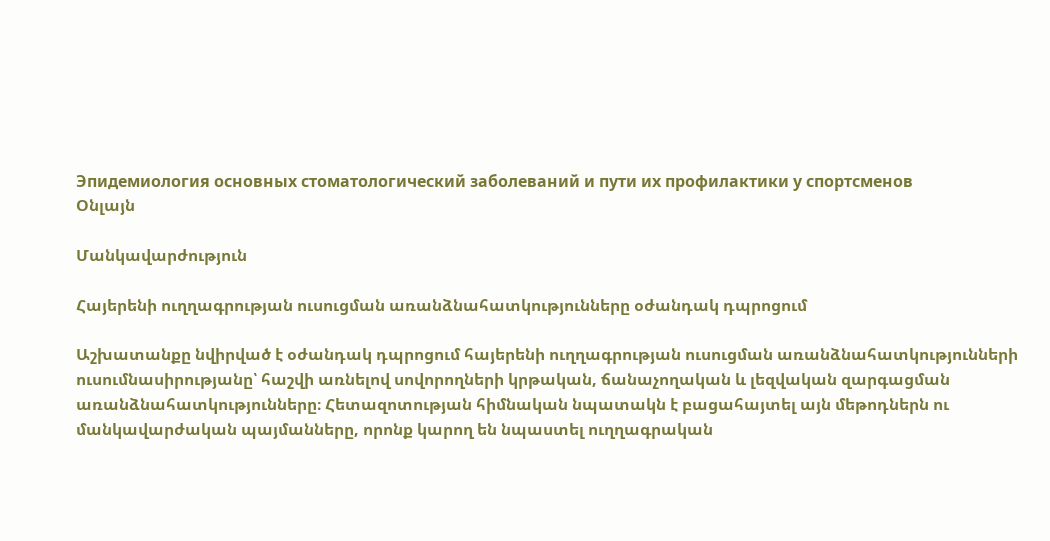Эпидемиология основных стоматологический заболеваний и пути их профилактики у спортсменов
Օնլայն

Մանկավարժություն

Հայերենի ուղղագրության ուսուցման առանձնահատկությունները օժանդակ դպրոցում

Աշխատանքը նվիրված է օժանդակ դպրոցում հայերենի ուղղագրության ուսուցման առանձնահատկությունների ուսումնասիրությանը՝ հաշվի առնելով սովորողների կրթական, ճանաչողական և լեզվական զարգացման առանձնահատկությունները։ Հետազոտության հիմնական նպատակն է բացահայտել այն մեթոդներն ու մանկավարժական պայմանները, որոնք կարող են նպաստել ուղղագրական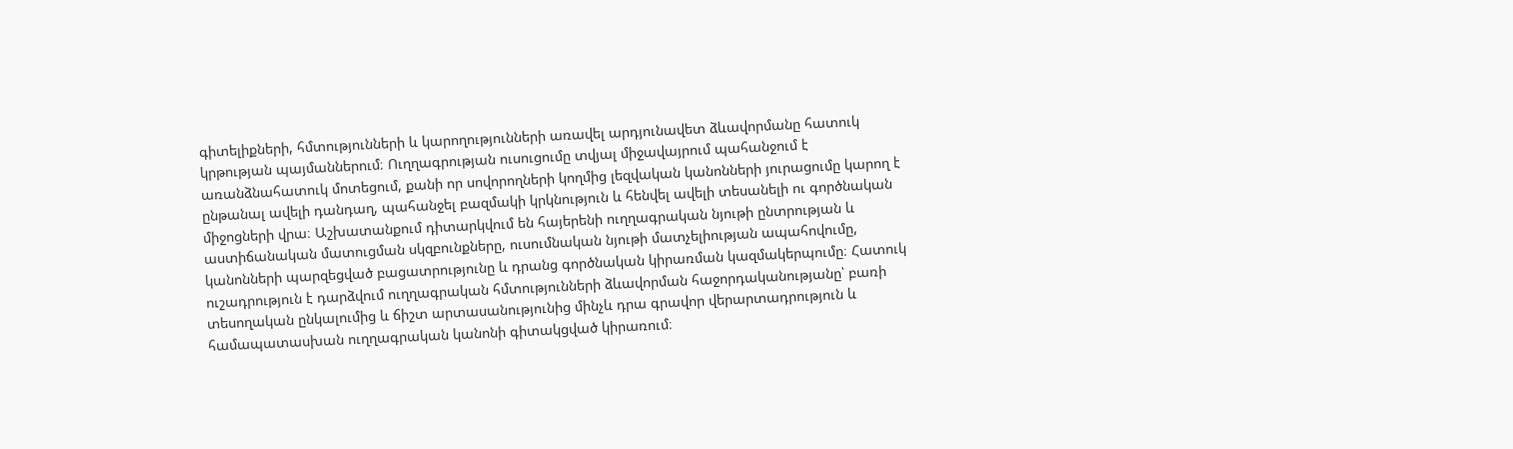գիտելիքների, հմտությունների և կարողությունների առավել արդյունավետ ձևավորմանը հատուկ կրթության պայմաններում։ Ուղղագրության ուսուցումը տվյալ միջավայրում պահանջում է առանձնահատուկ մոտեցում, քանի որ սովորողների կողմից լեզվական կանոնների յուրացումը կարող է ընթանալ ավելի դանդաղ, պահանջել բազմակի կրկնություն և հենվել ավելի տեսանելի ու գործնական միջոցների վրա։ Աշխատանքում դիտարկվում են հայերենի ուղղագրական նյութի ընտրության և աստիճանական մատուցման սկզբունքները, ուսումնական նյութի մատչելիության ապահովումը, կանոնների պարզեցված բացատրությունը և դրանց գործնական կիրառման կազմակերպումը։ Հատուկ ուշադրություն է դարձվում ուղղագրական հմտությունների ձևավորման հաջորդականությանը՝ բառի տեսողական ընկալումից և ճիշտ արտասանությունից մինչև դրա գրավոր վերարտադրություն և համապատասխան ուղղագրական կանոնի գիտակցված կիրառում։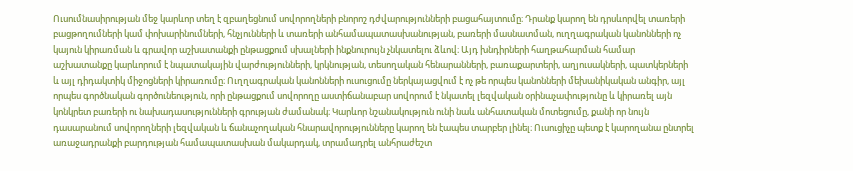Ուսումնասիրության մեջ կարևոր տեղ է զբաղեցնում սովորողների բնորոշ դժվարությունների բացահայտումը։ Դրանք կարող են դրսևորվել տառերի բացթողումների կամ փոխարինումների, հնչյունների և տառերի անհամապատասխանության, բառերի մասնատման, ուղղագրական կանոնների ոչ կայուն կիրառման և գրավոր աշխատանքի ընթացքում սխալների ինքնուրույն չնկատելու ձևով։ Այդ խնդիրների հաղթահարման համար աշխատանքը կարևորում է նպատակային վարժությունների, կրկնության, տեսողական հենարանների, բառաքարտերի, աղյուսակների, պատկերների և այլ դիդակտիկ միջոցների կիրառումը։ Ուղղագրական կանոնների ուսուցումը ներկայացվում է ոչ թե որպես կանոնների մեխանիկական անգիր, այլ որպես գործնական գործունեություն, որի ընթացքում սովորողը աստիճանաբար սովորում է նկատել լեզվական օրինաչափությունը և կիրառել այն կոնկրետ բառերի ու նախադասությունների գրության ժամանակ։ Կարևոր նշանակություն ունի նաև անհատական մոտեցումը, քանի որ նույն դասարանում սովորողների լեզվական և ճանաչողական հնարավորությունները կարող են էապես տարբեր լինել։ Ուսուցիչը պետք է կարողանա ընտրել առաջադրանքի բարդության համապատասխան մակարդակ, տրամադրել անհրաժեշտ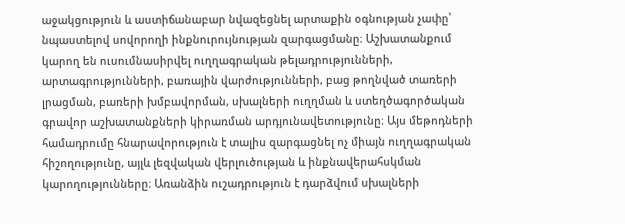աջակցություն և աստիճանաբար նվազեցնել արտաքին օգնության չափը՝ նպաստելով սովորողի ինքնուրույնության զարգացմանը։ Աշխատանքում կարող են ուսումնասիրվել ուղղագրական թելադրությունների, արտագրությունների, բառային վարժությունների, բաց թողնված տառերի լրացման, բառերի խմբավորման, սխալների ուղղման և ստեղծագործական գրավոր աշխատանքների կիրառման արդյունավետությունը։ Այս մեթոդների համադրումը հնարավորություն է տալիս զարգացնել ոչ միայն ուղղագրական հիշողությունը, այլև լեզվական վերլուծության և ինքնավերահսկման կարողությունները։ Առանձին ուշադրություն է դարձվում սխալների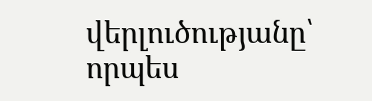վերլուծությանը՝ որպես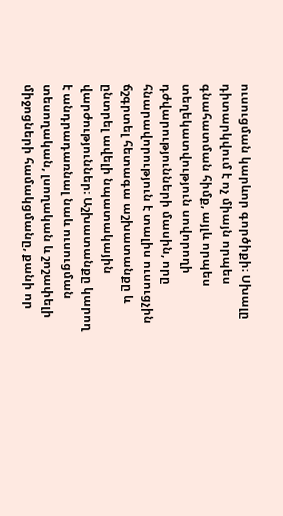ուսուցման կարևոր գործիքի։ Սխալը դիտարկվում է ոչ միայն որպես գնահատման հիմք, այլև որպես տեղեկատվություն սովորողի դժվարությունների մասին, որը հնարավորություն է տալիս ուսուցչին ճշգրտել հետագա աշխատանքը և ընտրել ավելի նպատակային վարժություններ։ Աշխատանքը կարող է անդրադառնալ նաև ուսուցման տեսողական, լսողական և շոշափելի միջոցների համակցմանը, քանի որ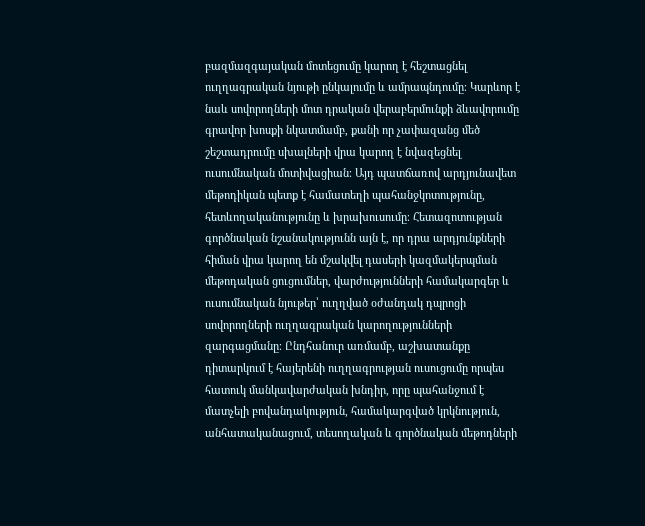բազմազգայական մոտեցումը կարող է հեշտացնել ուղղագրական նյութի ընկալումը և ամրապնդումը։ Կարևոր է նաև սովորողների մոտ դրական վերաբերմունքի ձևավորումը գրավոր խոսքի նկատմամբ, քանի որ չափազանց մեծ շեշտադրումը սխալների վրա կարող է նվազեցնել ուսումնական մոտիվացիան։ Այդ պատճառով արդյունավետ մեթոդիկան պետք է համատեղի պահանջկոտությունը, հետևողականությունը և խրախուսումը։ Հետազոտության գործնական նշանակությունն այն է, որ դրա արդյունքների հիման վրա կարող են մշակվել դասերի կազմակերպման մեթոդական ցուցումներ, վարժությունների համակարգեր և ուսումնական նյութեր՝ ուղղված օժանդակ դպրոցի սովորողների ուղղագրական կարողությունների զարգացմանը։ Ընդհանուր առմամբ, աշխատանքը դիտարկում է հայերենի ուղղագրության ուսուցումը որպես հատուկ մանկավարժական խնդիր, որը պահանջում է մատչելի բովանդակություն, համակարգված կրկնություն, անհատականացում, տեսողական և գործնական մեթոդների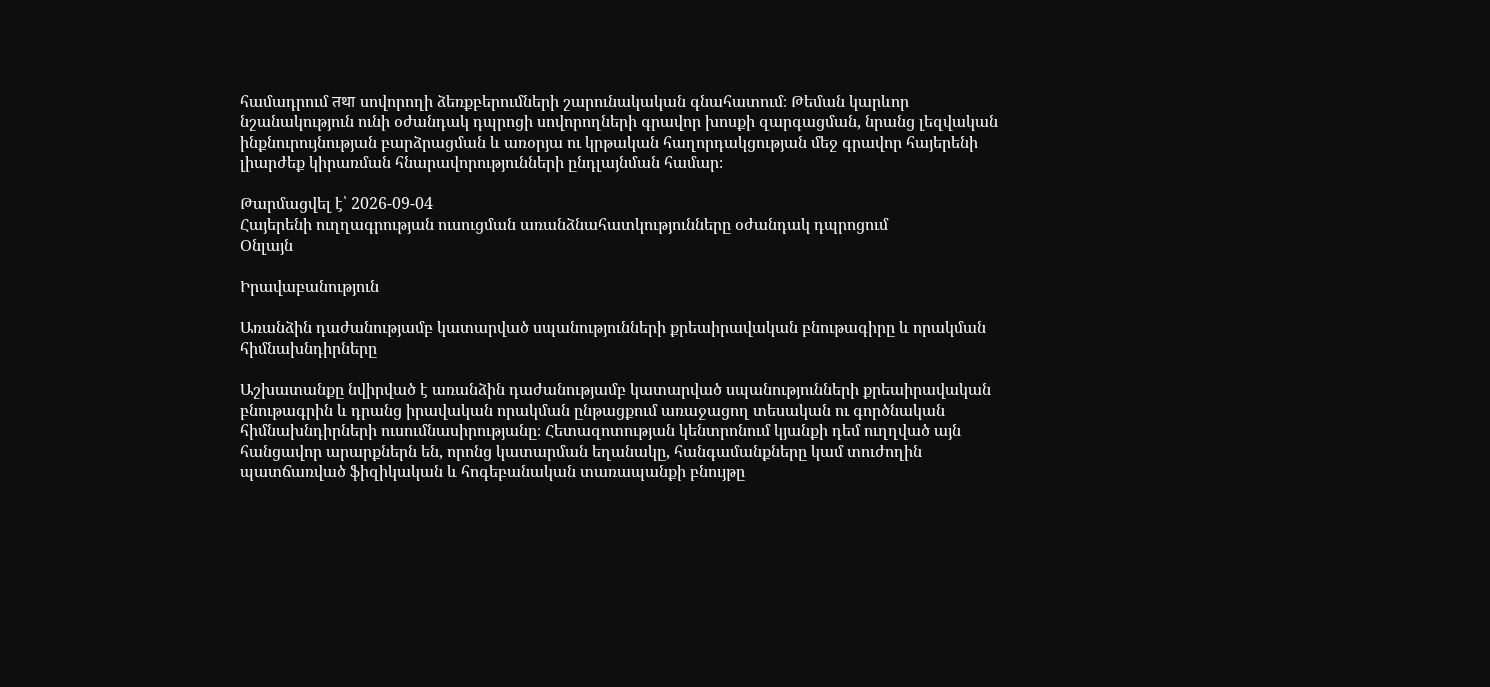համադրում तथा սովորողի ձեռքբերումների շարունակական գնահատում։ Թեման կարևոր նշանակություն ունի օժանդակ դպրոցի սովորողների գրավոր խոսքի զարգացման, նրանց լեզվական ինքնուրույնության բարձրացման և առօրյա ու կրթական հաղորդակցության մեջ գրավոր հայերենի լիարժեք կիրառման հնարավորությունների ընդլայնման համար։

Թարմացվել է՝ 2026-09-04
Հայերենի ուղղագրության ուսուցման առանձնահատկությունները օժանդակ դպրոցում
Օնլայն

Իրավաբանություն

Առանձին դաժանությամբ կատարված սպանությունների քրեաիրավական բնութագիրը և որակման հիմնախնդիրները

Աշխատանքը նվիրված է առանձին դաժանությամբ կատարված սպանությունների քրեաիրավական բնութագրին և դրանց իրավական որակման ընթացքում առաջացող տեսական ու գործնական հիմնախնդիրների ուսումնասիրությանը։ Հետազոտության կենտրոնում կյանքի դեմ ուղղված այն հանցավոր արարքներն են, որոնց կատարման եղանակը, հանգամանքները կամ տուժողին պատճառված ֆիզիկական և հոգեբանական տառապանքի բնույթը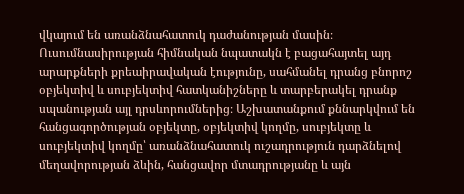վկայում են առանձնահատուկ դաժանության մասին։ Ուսումնասիրության հիմնական նպատակն է բացահայտել այդ արարքների քրեաիրավական էությունը, սահմանել դրանց բնորոշ օբյեկտիվ և սուբյեկտիվ հատկանիշները և տարբերակել դրանք սպանության այլ դրսևորումներից։ Աշխատանքում քննարկվում են հանցագործության օբյեկտը, օբյեկտիվ կողմը, սուբյեկտը և սուբյեկտիվ կողմը՝ առանձնահատուկ ուշադրություն դարձնելով մեղավորության ձևին, հանցավոր մտադրությանը և այն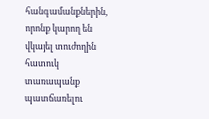հանգամանքներին, որոնք կարող են վկայել տուժողին հատուկ տառապանք պատճառելու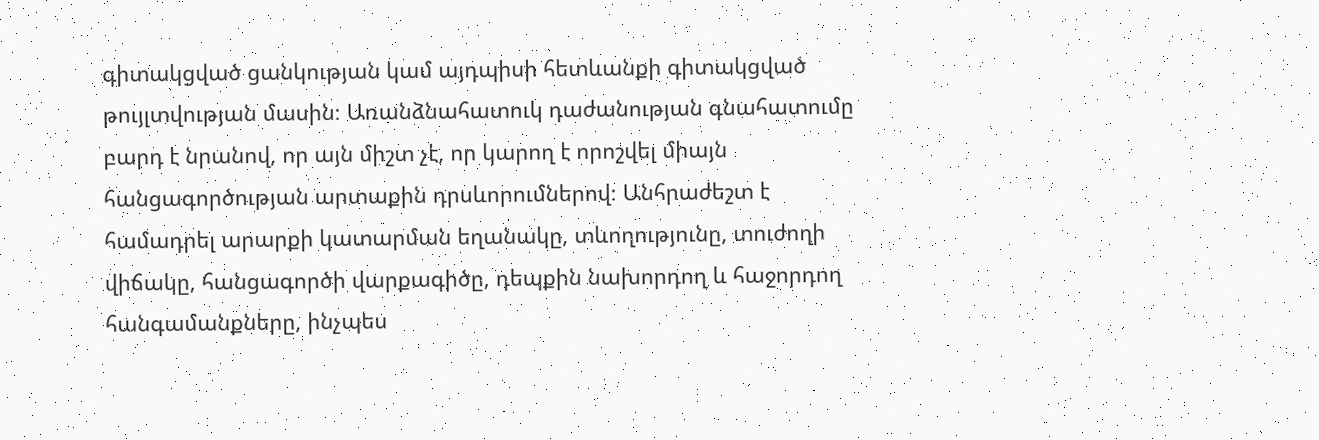գիտակցված ցանկության կամ այդպիսի հետևանքի գիտակցված թույլտվության մասին։ Առանձնահատուկ դաժանության գնահատումը բարդ է նրանով, որ այն միշտ չէ, որ կարող է որոշվել միայն հանցագործության արտաքին դրսևորումներով։ Անհրաժեշտ է համադրել արարքի կատարման եղանակը, տևողությունը, տուժողի վիճակը, հանցագործի վարքագիծը, դեպքին նախորդող և հաջորդող հանգամանքները, ինչպես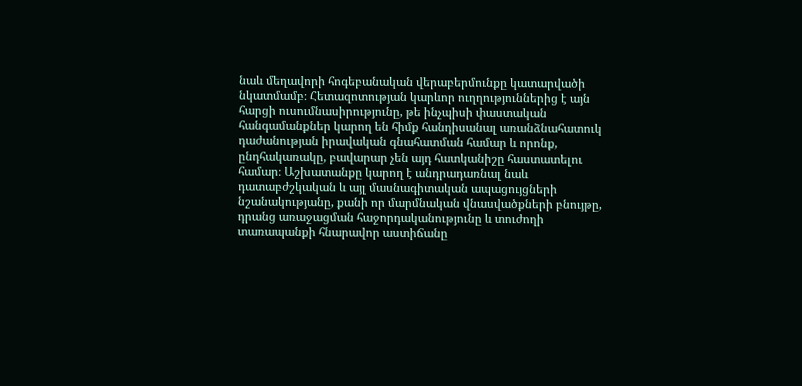նաև մեղավորի հոգեբանական վերաբերմունքը կատարվածի նկատմամբ։ Հետազոտության կարևոր ուղղություններից է այն հարցի ուսումնասիրությունը, թե ինչպիսի փաստական հանգամանքներ կարող են հիմք հանդիսանալ առանձնահատուկ դաժանության իրավական գնահատման համար և որոնք, ընդհակառակը, բավարար չեն այդ հատկանիշը հաստատելու համար։ Աշխատանքը կարող է անդրադառնալ նաև դատաբժշկական և այլ մասնագիտական ապացույցների նշանակությանը, քանի որ մարմնական վնասվածքների բնույթը, դրանց առաջացման հաջորդականությունը և տուժողի տառապանքի հնարավոր աստիճանը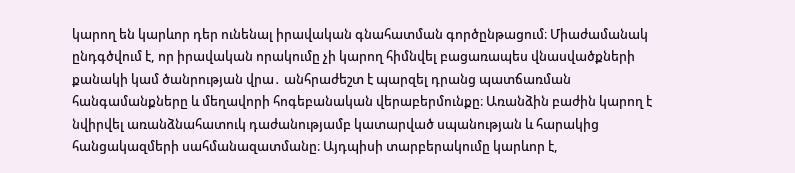կարող են կարևոր դեր ունենալ իրավական գնահատման գործընթացում։ Միաժամանակ ընդգծվում է, որ իրավական որակումը չի կարող հիմնվել բացառապես վնասվածքների քանակի կամ ծանրության վրա․ անհրաժեշտ է պարզել դրանց պատճառման հանգամանքները և մեղավորի հոգեբանական վերաբերմունքը։ Առանձին բաժին կարող է նվիրվել առանձնահատուկ դաժանությամբ կատարված սպանության և հարակից հանցակազմերի սահմանազատմանը։ Այդպիսի տարբերակումը կարևոր է,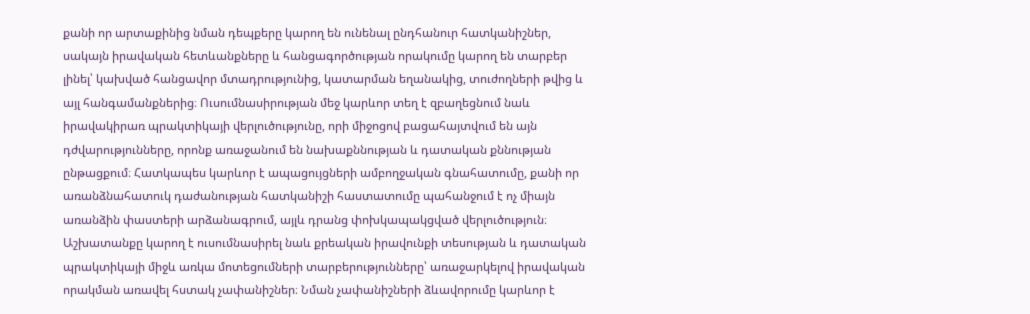քանի որ արտաքինից նման դեպքերը կարող են ունենալ ընդհանուր հատկանիշներ, սակայն իրավական հետևանքները և հանցագործության որակումը կարող են տարբեր լինել՝ կախված հանցավոր մտադրությունից, կատարման եղանակից, տուժողների թվից և այլ հանգամանքներից։ Ուսումնասիրության մեջ կարևոր տեղ է զբաղեցնում նաև իրավակիրառ պրակտիկայի վերլուծությունը, որի միջոցով բացահայտվում են այն դժվարությունները, որոնք առաջանում են նախաքննության և դատական քննության ընթացքում։ Հատկապես կարևոր է ապացույցների ամբողջական գնահատումը, քանի որ առանձնահատուկ դաժանության հատկանիշի հաստատումը պահանջում է ոչ միայն առանձին փաստերի արձանագրում, այլև դրանց փոխկապակցված վերլուծություն։ Աշխատանքը կարող է ուսումնասիրել նաև քրեական իրավունքի տեսության և դատական պրակտիկայի միջև առկա մոտեցումների տարբերությունները՝ առաջարկելով իրավական որակման առավել հստակ չափանիշներ։ Նման չափանիշների ձևավորումը կարևոր է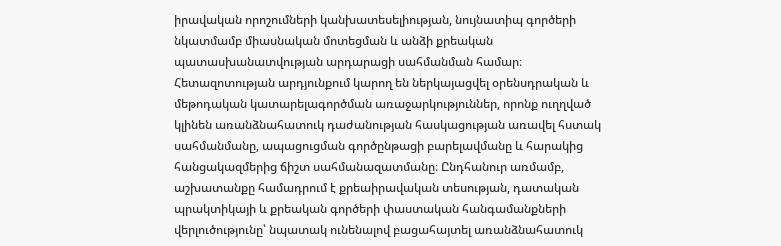իրավական որոշումների կանխատեսելիության, նույնատիպ գործերի նկատմամբ միասնական մոտեցման և անձի քրեական պատասխանատվության արդարացի սահմանման համար։ Հետազոտության արդյունքում կարող են ներկայացվել օրենսդրական և մեթոդական կատարելագործման առաջարկություններ, որոնք ուղղված կլինեն առանձնահատուկ դաժանության հասկացության առավել հստակ սահմանմանը, ապացուցման գործընթացի բարելավմանը և հարակից հանցակազմերից ճիշտ սահմանազատմանը։ Ընդհանուր առմամբ, աշխատանքը համադրում է քրեաիրավական տեսության, դատական պրակտիկայի և քրեական գործերի փաստական հանգամանքների վերլուծությունը՝ նպատակ ունենալով բացահայտել առանձնահատուկ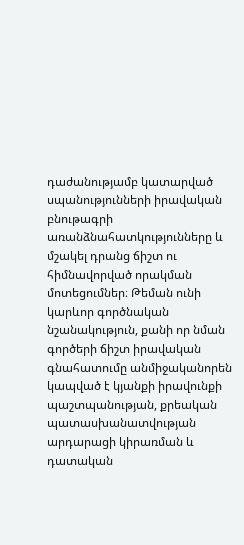դաժանությամբ կատարված սպանությունների իրավական բնութագրի առանձնահատկությունները և մշակել դրանց ճիշտ ու հիմնավորված որակման մոտեցումներ։ Թեման ունի կարևոր գործնական նշանակություն, քանի որ նման գործերի ճիշտ իրավական գնահատումը անմիջականորեն կապված է կյանքի իրավունքի պաշտպանության, քրեական պատասխանատվության արդարացի կիրառման և դատական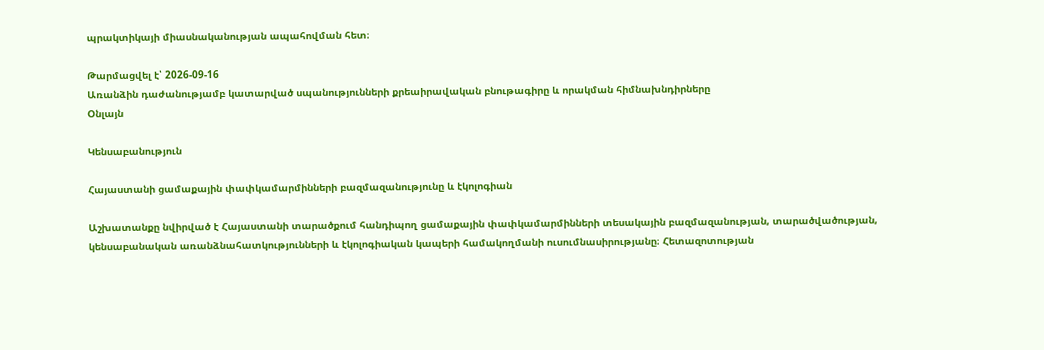պրակտիկայի միասնականության ապահովման հետ։

Թարմացվել է՝ 2026-09-16
Առանձին դաժանությամբ կատարված սպանությունների քրեաիրավական բնութագիրը և որակման հիմնախնդիրները
Օնլայն

Կենսաբանություն

Հայաստանի ցամաքային փափկամարմինների բազմազանությունը և էկոլոգիան

Աշխատանքը նվիրված է Հայաստանի տարածքում հանդիպող ցամաքային փափկամարմինների տեսակային բազմազանության, տարածվածության, կենսաբանական առանձնահատկությունների և էկոլոգիական կապերի համակողմանի ուսումնասիրությանը։ Հետազոտության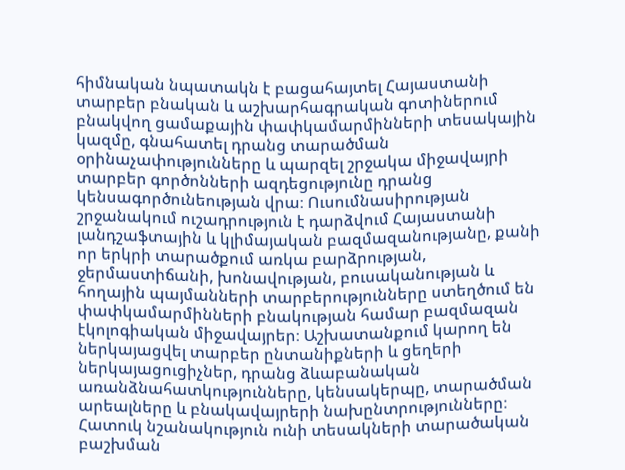հիմնական նպատակն է բացահայտել Հայաստանի տարբեր բնական և աշխարհագրական գոտիներում բնակվող ցամաքային փափկամարմինների տեսակային կազմը, գնահատել դրանց տարածման օրինաչափությունները և պարզել շրջակա միջավայրի տարբեր գործոնների ազդեցությունը դրանց կենսագործունեության վրա։ Ուսումնասիրության շրջանակում ուշադրություն է դարձվում Հայաստանի լանդշաֆտային և կլիմայական բազմազանությանը, քանի որ երկրի տարածքում առկա բարձրության, ջերմաստիճանի, խոնավության, բուսականության և հողային պայմանների տարբերությունները ստեղծում են փափկամարմինների բնակության համար բազմազան էկոլոգիական միջավայրեր։ Աշխատանքում կարող են ներկայացվել տարբեր ընտանիքների և ցեղերի ներկայացուցիչներ, դրանց ձևաբանական առանձնահատկությունները, կենսակերպը, տարածման արեալները և բնակավայրերի նախընտրությունները։ Հատուկ նշանակություն ունի տեսակների տարածական բաշխման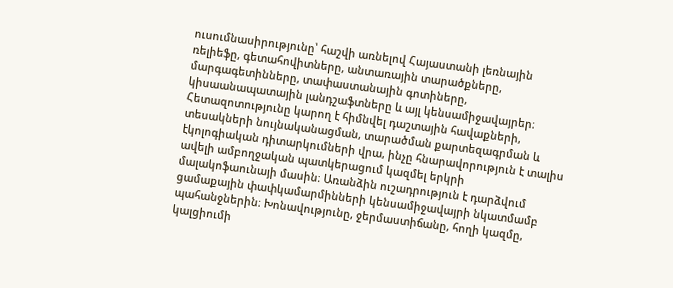ուսումնասիրությունը՝ հաշվի առնելով Հայաստանի լեռնային ռելիեֆը, գետահովիտները, անտառային տարածքները, մարգագետինները, տափաստանային գոտիները, կիսաանապատային լանդշաֆտները և այլ կենսամիջավայրեր։ Հետազոտությունը կարող է հիմնվել դաշտային հավաքների, տեսակների նույնականացման, տարածման քարտեզագրման և էկոլոգիական դիտարկումների վրա, ինչը հնարավորություն է տալիս ավելի ամբողջական պատկերացում կազմել երկրի մալակոֆաունայի մասին։ Առանձին ուշադրություն է դարձվում ցամաքային փափկամարմինների կենսամիջավայրի նկատմամբ պահանջներին։ Խոնավությունը, ջերմաստիճանը, հողի կազմը, կալցիումի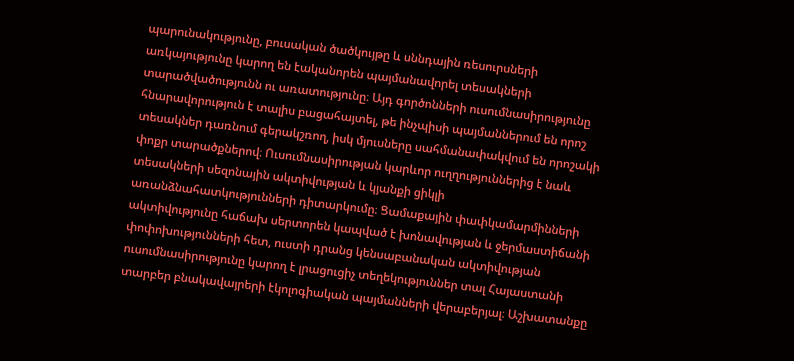պարունակությունը, բուսական ծածկույթը և սննդային ռեսուրսների առկայությունը կարող են էականորեն պայմանավորել տեսակների տարածվածությունն ու առատությունը։ Այդ գործոնների ուսումնասիրությունը հնարավորություն է տալիս բացահայտել, թե ինչպիսի պայմաններում են որոշ տեսակներ դառնում գերակշռող, իսկ մյուսները սահմանափակվում են որոշակի փոքր տարածքներով։ Ուսումնասիրության կարևոր ուղղություններից է նաև տեսակների սեզոնային ակտիվության և կյանքի ցիկլի առանձնահատկությունների դիտարկումը։ Ցամաքային փափկամարմինների ակտիվությունը հաճախ սերտորեն կապված է խոնավության և ջերմաստիճանի փոփոխությունների հետ, ուստի դրանց կենսաբանական ակտիվության ուսումնասիրությունը կարող է լրացուցիչ տեղեկություններ տալ Հայաստանի տարբեր բնակավայրերի էկոլոգիական պայմանների վերաբերյալ։ Աշխատանքը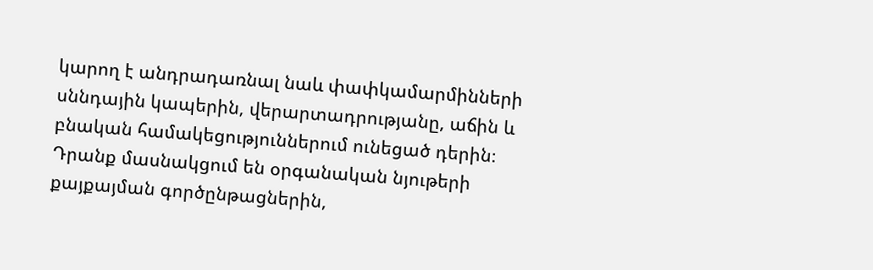կարող է անդրադառնալ նաև փափկամարմինների սննդային կապերին, վերարտադրությանը, աճին և բնական համակեցություններում ունեցած դերին։ Դրանք մասնակցում են օրգանական նյութերի քայքայման գործընթացներին,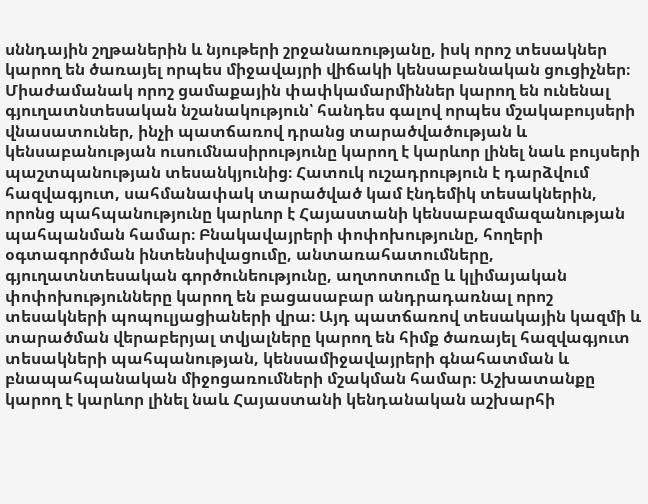սննդային շղթաներին և նյութերի շրջանառությանը, իսկ որոշ տեսակներ կարող են ծառայել որպես միջավայրի վիճակի կենսաբանական ցուցիչներ։ Միաժամանակ որոշ ցամաքային փափկամարմիններ կարող են ունենալ գյուղատնտեսական նշանակություն՝ հանդես գալով որպես մշակաբույսերի վնասատուներ, ինչի պատճառով դրանց տարածվածության և կենսաբանության ուսումնասիրությունը կարող է կարևոր լինել նաև բույսերի պաշտպանության տեսանկյունից։ Հատուկ ուշադրություն է դարձվում հազվագյուտ, սահմանափակ տարածված կամ էնդեմիկ տեսակներին, որոնց պահպանությունը կարևոր է Հայաստանի կենսաբազմազանության պահպանման համար։ Բնակավայրերի փոփոխությունը, հողերի օգտագործման ինտենսիվացումը, անտառահատումները, գյուղատնտեսական գործունեությունը, աղտոտումը և կլիմայական փոփոխությունները կարող են բացասաբար անդրադառնալ որոշ տեսակների պոպուլյացիաների վրա։ Այդ պատճառով տեսակային կազմի և տարածման վերաբերյալ տվյալները կարող են հիմք ծառայել հազվագյուտ տեսակների պահպանության, կենսամիջավայրերի գնահատման և բնապահպանական միջոցառումների մշակման համար։ Աշխատանքը կարող է կարևոր լինել նաև Հայաստանի կենդանական աշխարհի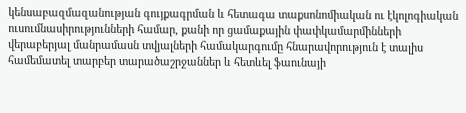կենսաբազմազանության գույքագրման և հետագա տաքսոնոմիական ու էկոլոգիական ուսումնասիրությունների համար, քանի որ ցամաքային փափկամարմինների վերաբերյալ մանրամասն տվյալների համակարգումը հնարավորություն է տալիս համեմատել տարբեր տարածաշրջաններ և հետևել ֆաունայի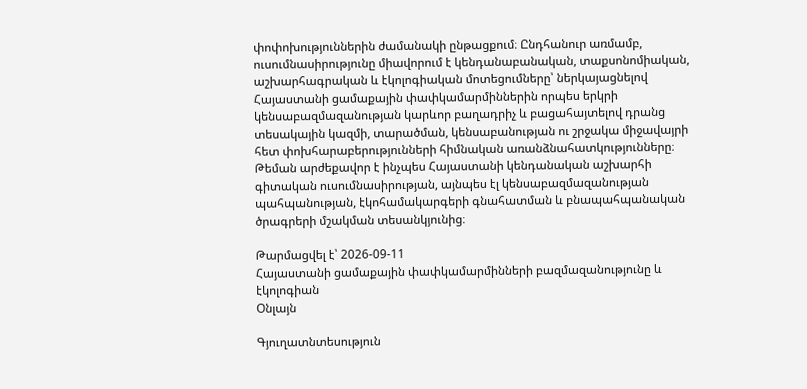փոփոխություններին ժամանակի ընթացքում։ Ընդհանուր առմամբ, ուսումնասիրությունը միավորում է կենդանաբանական, տաքսոնոմիական, աշխարհագրական և էկոլոգիական մոտեցումները՝ ներկայացնելով Հայաստանի ցամաքային փափկամարմիններին որպես երկրի կենսաբազմազանության կարևոր բաղադրիչ և բացահայտելով դրանց տեսակային կազմի, տարածման, կենսաբանության ու շրջակա միջավայրի հետ փոխհարաբերությունների հիմնական առանձնահատկությունները։ Թեման արժեքավոր է ինչպես Հայաստանի կենդանական աշխարհի գիտական ուսումնասիրության, այնպես էլ կենսաբազմազանության պահպանության, էկոհամակարգերի գնահատման և բնապահպանական ծրագրերի մշակման տեսանկյունից։

Թարմացվել է՝ 2026-09-11
Հայաստանի ցամաքային փափկամարմինների բազմազանությունը և էկոլոգիան
Օնլայն

Գյուղատնտեսություն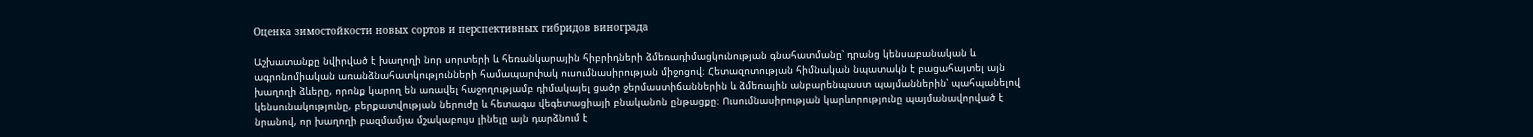Оценка зимостойкости новых сортов и перспективных гибридов винограда

Աշխատանքը նվիրված է խաղողի նոր սորտերի և հեռանկարային հիբրիդների ձմեռադիմացկունության գնահատմանը՝ դրանց կենսաբանական և ագրոնոմիական առանձնահատկությունների համապարփակ ուսումնասիրության միջոցով։ Հետազոտության հիմնական նպատակն է բացահայտել այն խաղողի ձևերը, որոնք կարող են առավել հաջողությամբ դիմակայել ցածր ջերմաստիճաններին և ձմեռային անբարենպաստ պայմաններին՝ պահպանելով կենսունակությունը, բերքատվության ներուժը և հետագա վեգետացիայի բնականոն ընթացքը։ Ուսումնասիրության կարևորությունը պայմանավորված է նրանով, որ խաղողի բազմամյա մշակաբույս լինելը այն դարձնում է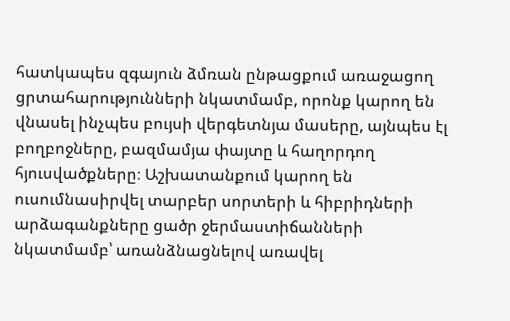հատկապես զգայուն ձմռան ընթացքում առաջացող ցրտահարությունների նկատմամբ, որոնք կարող են վնասել ինչպես բույսի վերգետնյա մասերը, այնպես էլ բողբոջները, բազմամյա փայտը և հաղորդող հյուսվածքները։ Աշխատանքում կարող են ուսումնասիրվել տարբեր սորտերի և հիբրիդների արձագանքները ցածր ջերմաստիճանների նկատմամբ՝ առանձնացնելով առավել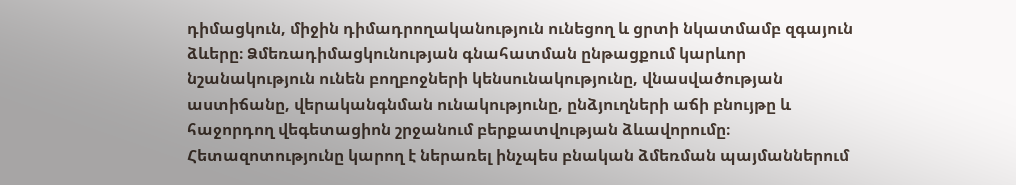դիմացկուն, միջին դիմադրողականություն ունեցող և ցրտի նկատմամբ զգայուն ձևերը։ Ձմեռադիմացկունության գնահատման ընթացքում կարևոր նշանակություն ունեն բողբոջների կենսունակությունը, վնասվածության աստիճանը, վերականգնման ունակությունը, ընձյուղների աճի բնույթը և հաջորդող վեգետացիոն շրջանում բերքատվության ձևավորումը։ Հետազոտությունը կարող է ներառել ինչպես բնական ձմեռման պայմաններում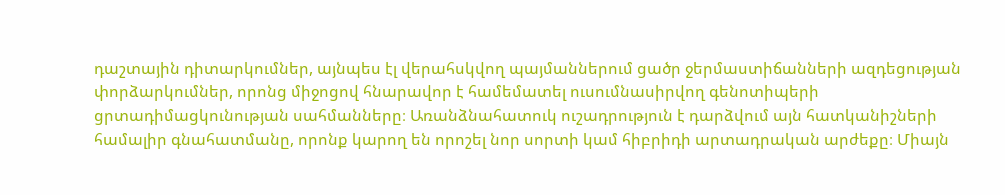դաշտային դիտարկումներ, այնպես էլ վերահսկվող պայմաններում ցածր ջերմաստիճանների ազդեցության փորձարկումներ, որոնց միջոցով հնարավոր է համեմատել ուսումնասիրվող գենոտիպերի ցրտադիմացկունության սահմանները։ Առանձնահատուկ ուշադրություն է դարձվում այն հատկանիշների համալիր գնահատմանը, որոնք կարող են որոշել նոր սորտի կամ հիբրիդի արտադրական արժեքը։ Միայն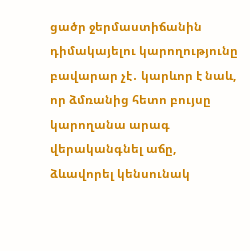ցածր ջերմաստիճանին դիմակայելու կարողությունը բավարար չէ․ կարևոր է նաև, որ ձմռանից հետո բույսը կարողանա արագ վերականգնել աճը, ձևավորել կենսունակ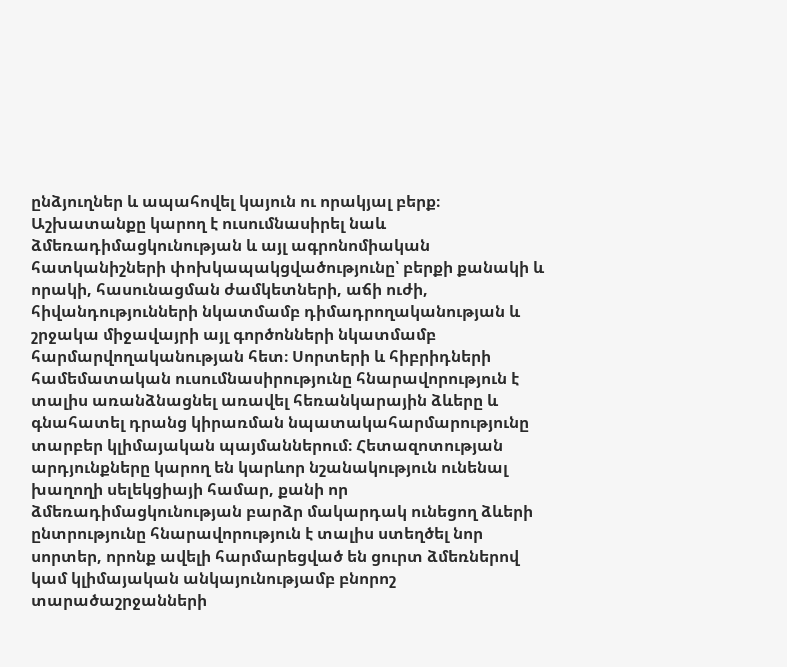ընձյուղներ և ապահովել կայուն ու որակյալ բերք։ Աշխատանքը կարող է ուսումնասիրել նաև ձմեռադիմացկունության և այլ ագրոնոմիական հատկանիշների փոխկապակցվածությունը՝ բերքի քանակի և որակի, հասունացման ժամկետների, աճի ուժի, հիվանդությունների նկատմամբ դիմադրողականության և շրջակա միջավայրի այլ գործոնների նկատմամբ հարմարվողականության հետ։ Սորտերի և հիբրիդների համեմատական ուսումնասիրությունը հնարավորություն է տալիս առանձնացնել առավել հեռանկարային ձևերը և գնահատել դրանց կիրառման նպատակահարմարությունը տարբեր կլիմայական պայմաններում։ Հետազոտության արդյունքները կարող են կարևոր նշանակություն ունենալ խաղողի սելեկցիայի համար, քանի որ ձմեռադիմացկունության բարձր մակարդակ ունեցող ձևերի ընտրությունը հնարավորություն է տալիս ստեղծել նոր սորտեր, որոնք ավելի հարմարեցված են ցուրտ ձմեռներով կամ կլիմայական անկայունությամբ բնորոշ տարածաշրջանների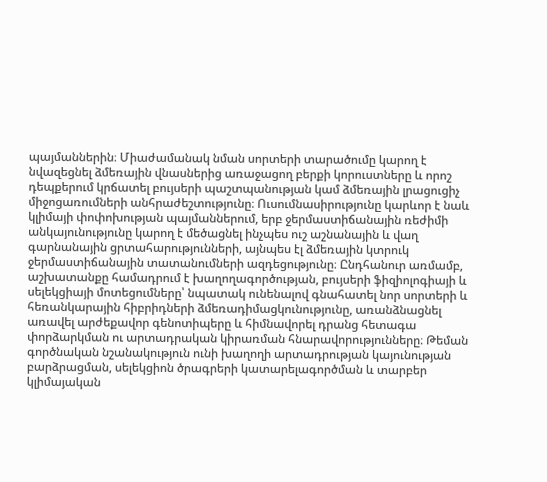պայմաններին։ Միաժամանակ նման սորտերի տարածումը կարող է նվազեցնել ձմեռային վնասներից առաջացող բերքի կորուստները և որոշ դեպքերում կրճատել բույսերի պաշտպանության կամ ձմեռային լրացուցիչ միջոցառումների անհրաժեշտությունը։ Ուսումնասիրությունը կարևոր է նաև կլիմայի փոփոխության պայմաններում, երբ ջերմաստիճանային ռեժիմի անկայունությունը կարող է մեծացնել ինչպես ուշ աշնանային և վաղ գարնանային ցրտահարությունների, այնպես էլ ձմեռային կտրուկ ջերմաստիճանային տատանումների ազդեցությունը։ Ընդհանուր առմամբ, աշխատանքը համադրում է խաղողագործության, բույսերի ֆիզիոլոգիայի և սելեկցիայի մոտեցումները՝ նպատակ ունենալով գնահատել նոր սորտերի և հեռանկարային հիբրիդների ձմեռադիմացկունությունը, առանձնացնել առավել արժեքավոր գենոտիպերը և հիմնավորել դրանց հետագա փորձարկման ու արտադրական կիրառման հնարավորությունները։ Թեման գործնական նշանակություն ունի խաղողի արտադրության կայունության բարձրացման, սելեկցիոն ծրագրերի կատարելագործման և տարբեր կլիմայական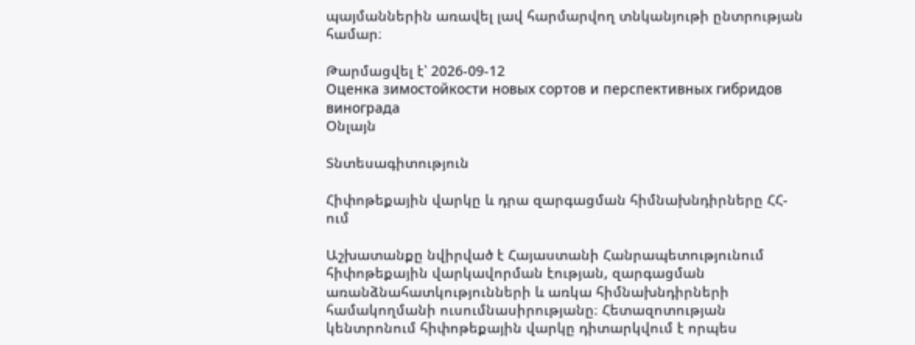պայմաններին առավել լավ հարմարվող տնկանյութի ընտրության համար։

Թարմացվել է՝ 2026-09-12
Оценка зимостойкости новых сортов и перспективных гибридов винограда
Օնլայն

Տնտեսագիտություն

Հիփոթեքային վարկը և դրա զարգացման հիմնախնդիրները ՀՀ-ում

Աշխատանքը նվիրված է Հայաստանի Հանրապետությունում հիփոթեքային վարկավորման էության, զարգացման առանձնահատկությունների և առկա հիմնախնդիրների համակողմանի ուսումնասիրությանը։ Հետազոտության կենտրոնում հիփոթեքային վարկը դիտարկվում է որպես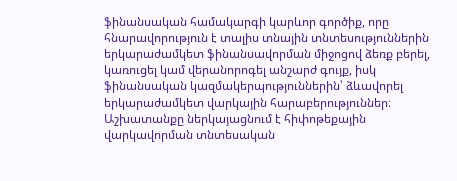ֆինանսական համակարգի կարևոր գործիք, որը հնարավորություն է տալիս տնային տնտեսություններին երկարաժամկետ ֆինանսավորման միջոցով ձեռք բերել, կառուցել կամ վերանորոգել անշարժ գույք, իսկ ֆինանսական կազմակերպություններին՝ ձևավորել երկարաժամկետ վարկային հարաբերություններ։ Աշխատանքը ներկայացնում է հիփոթեքային վարկավորման տնտեսական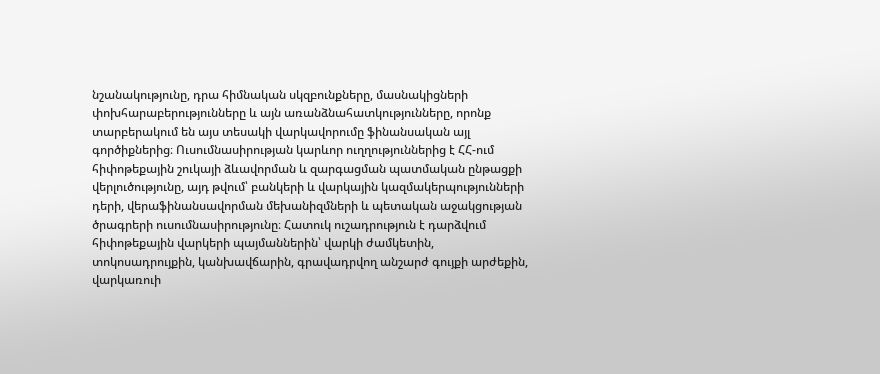նշանակությունը, դրա հիմնական սկզբունքները, մասնակիցների փոխհարաբերությունները և այն առանձնահատկությունները, որոնք տարբերակում են այս տեսակի վարկավորումը ֆինանսական այլ գործիքներից։ Ուսումնասիրության կարևոր ուղղություններից է ՀՀ-ում հիփոթեքային շուկայի ձևավորման և զարգացման պատմական ընթացքի վերլուծությունը, այդ թվում՝ բանկերի և վարկային կազմակերպությունների դերի, վերաֆինանսավորման մեխանիզմների և պետական աջակցության ծրագրերի ուսումնասիրությունը։ Հատուկ ուշադրություն է դարձվում հիփոթեքային վարկերի պայմաններին՝ վարկի ժամկետին, տոկոսադրույքին, կանխավճարին, գրավադրվող անշարժ գույքի արժեքին, վարկառուի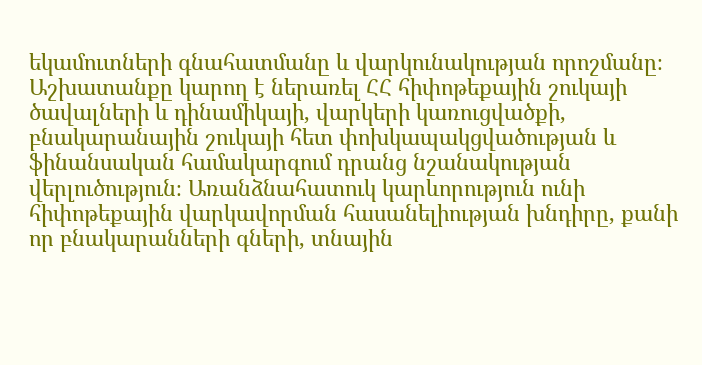եկամուտների գնահատմանը և վարկունակության որոշմանը։ Աշխատանքը կարող է ներառել ՀՀ հիփոթեքային շուկայի ծավալների և դինամիկայի, վարկերի կառուցվածքի, բնակարանային շուկայի հետ փոխկապակցվածության և ֆինանսական համակարգում դրանց նշանակության վերլուծություն։ Առանձնահատուկ կարևորություն ունի հիփոթեքային վարկավորման հասանելիության խնդիրը, քանի որ բնակարանների գների, տնային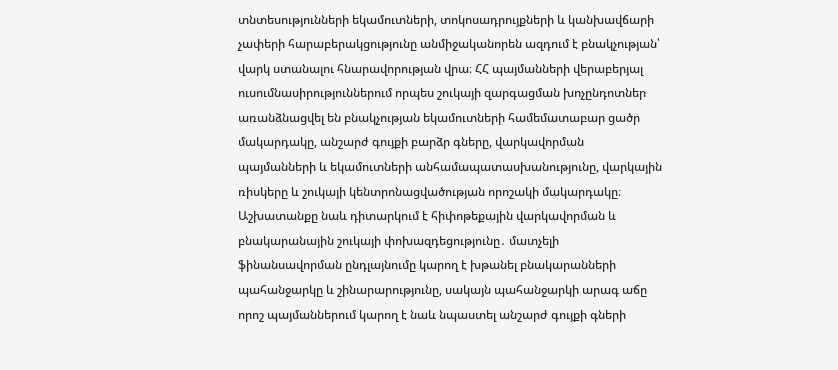տնտեսությունների եկամուտների, տոկոսադրույքների և կանխավճարի չափերի հարաբերակցությունը անմիջականորեն ազդում է բնակչության՝ վարկ ստանալու հնարավորության վրա։ ՀՀ պայմանների վերաբերյալ ուսումնասիրություններում որպես շուկայի զարգացման խոչընդոտներ առանձնացվել են բնակչության եկամուտների համեմատաբար ցածր մակարդակը, անշարժ գույքի բարձր գները, վարկավորման պայմանների և եկամուտների անհամապատասխանությունը, վարկային ռիսկերը և շուկայի կենտրոնացվածության որոշակի մակարդակը։ Աշխատանքը նաև դիտարկում է հիփոթեքային վարկավորման և բնակարանային շուկայի փոխազդեցությունը․ մատչելի ֆինանսավորման ընդլայնումը կարող է խթանել բնակարանների պահանջարկը և շինարարությունը, սակայն պահանջարկի արագ աճը որոշ պայմաններում կարող է նաև նպաստել անշարժ գույքի գների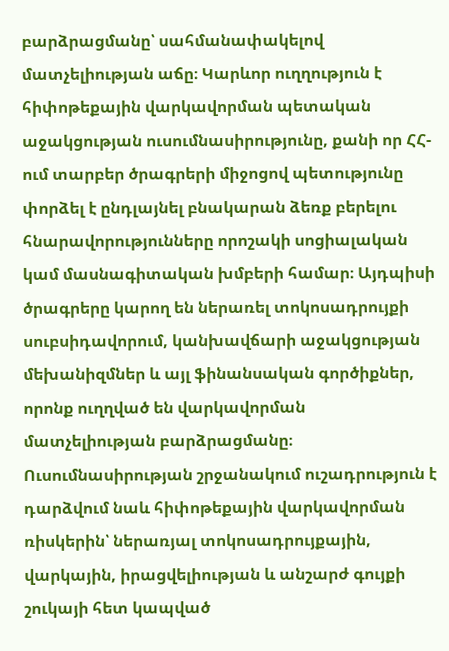բարձրացմանը՝ սահմանափակելով մատչելիության աճը։ Կարևոր ուղղություն է հիփոթեքային վարկավորման պետական աջակցության ուսումնասիրությունը, քանի որ ՀՀ-ում տարբեր ծրագրերի միջոցով պետությունը փորձել է ընդլայնել բնակարան ձեռք բերելու հնարավորությունները որոշակի սոցիալական կամ մասնագիտական խմբերի համար։ Այդպիսի ծրագրերը կարող են ներառել տոկոսադրույքի սուբսիդավորում, կանխավճարի աջակցության մեխանիզմներ և այլ ֆինանսական գործիքներ, որոնք ուղղված են վարկավորման մատչելիության բարձրացմանը։ Ուսումնասիրության շրջանակում ուշադրություն է դարձվում նաև հիփոթեքային վարկավորման ռիսկերին՝ ներառյալ տոկոսադրույքային, վարկային, իրացվելիության և անշարժ գույքի շուկայի հետ կապված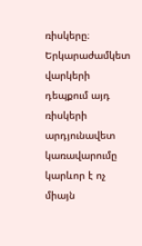ռիսկերը։ Երկարաժամկետ վարկերի դեպքում այդ ռիսկերի արդյունավետ կառավարումը կարևոր է ոչ միայն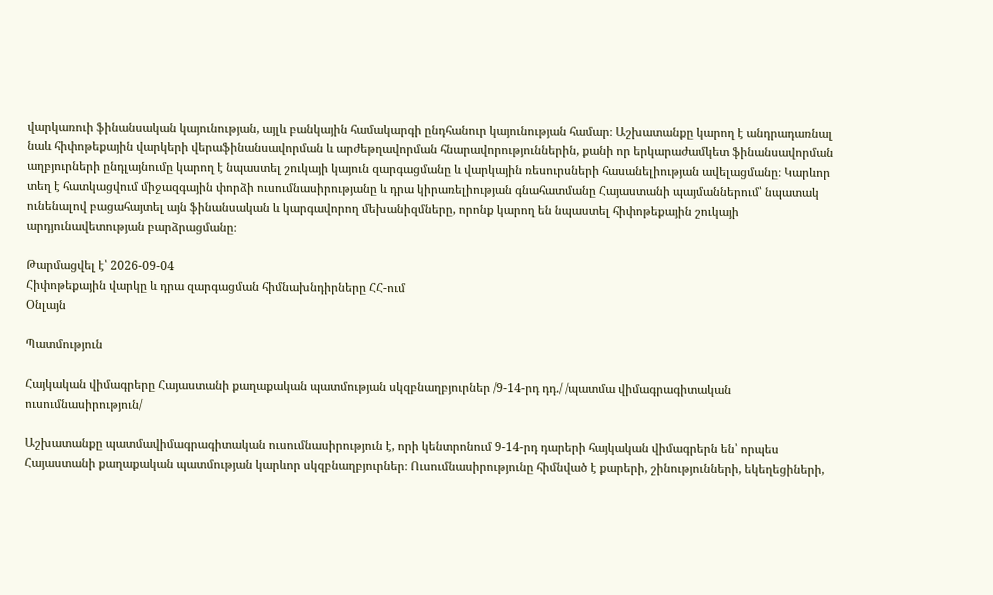վարկառուի ֆինանսական կայունության, այլև բանկային համակարգի ընդհանուր կայունության համար։ Աշխատանքը կարող է անդրադառնալ նաև հիփոթեքային վարկերի վերաֆինանսավորման և արժեթղավորման հնարավորություններին, քանի որ երկարաժամկետ ֆինանսավորման աղբյուրների ընդլայնումը կարող է նպաստել շուկայի կայուն զարգացմանը և վարկային ռեսուրսների հասանելիության ավելացմանը։ Կարևոր տեղ է հատկացվում միջազգային փորձի ուսումնասիրությանը և դրա կիրառելիության գնահատմանը Հայաստանի պայմաններում՝ նպատակ ունենալով բացահայտել այն ֆինանսական և կարգավորող մեխանիզմները, որոնք կարող են նպաստել հիփոթեքային շուկայի արդյունավետության բարձրացմանը։

Թարմացվել է՝ 2026-09-04
Հիփոթեքային վարկը և դրա զարգացման հիմնախնդիրները ՀՀ-ում
Օնլայն

Պատմություն

Հայկական վիմագրերը Հայաստանի քաղաքական պատմության սկզբնաղբյուրներ /9-14-րդ դդ./ /պատմա վիմագրագիտական ուսումնասիրություն/

Աշխատանքը պատմավիմագրագիտական ուսումնասիրություն է, որի կենտրոնում 9-14-րդ դարերի հայկական վիմագրերն են՝ որպես Հայաստանի քաղաքական պատմության կարևոր սկզբնաղբյուրներ։ Ուսումնասիրությունը հիմնված է քարերի, շինությունների, եկեղեցիների,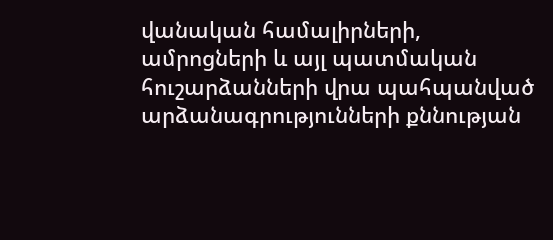վանական համալիրների, ամրոցների և այլ պատմական հուշարձանների վրա պահպանված արձանագրությունների քննության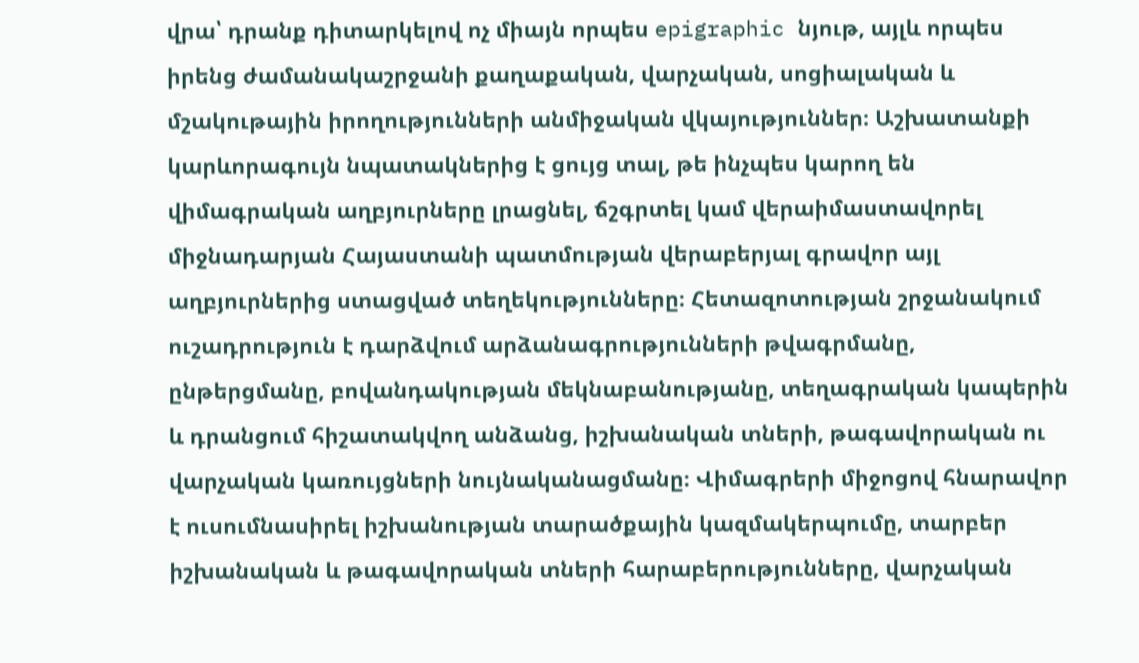վրա՝ դրանք դիտարկելով ոչ միայն որպես epigraphic նյութ, այլև որպես իրենց ժամանակաշրջանի քաղաքական, վարչական, սոցիալական և մշակութային իրողությունների անմիջական վկայություններ։ Աշխատանքի կարևորագույն նպատակներից է ցույց տալ, թե ինչպես կարող են վիմագրական աղբյուրները լրացնել, ճշգրտել կամ վերաիմաստավորել միջնադարյան Հայաստանի պատմության վերաբերյալ գրավոր այլ աղբյուրներից ստացված տեղեկությունները։ Հետազոտության շրջանակում ուշադրություն է դարձվում արձանագրությունների թվագրմանը, ընթերցմանը, բովանդակության մեկնաբանությանը, տեղագրական կապերին և դրանցում հիշատակվող անձանց, իշխանական տների, թագավորական ու վարչական կառույցների նույնականացմանը։ Վիմագրերի միջոցով հնարավոր է ուսումնասիրել իշխանության տարածքային կազմակերպումը, տարբեր իշխանական և թագավորական տների հարաբերությունները, վարչական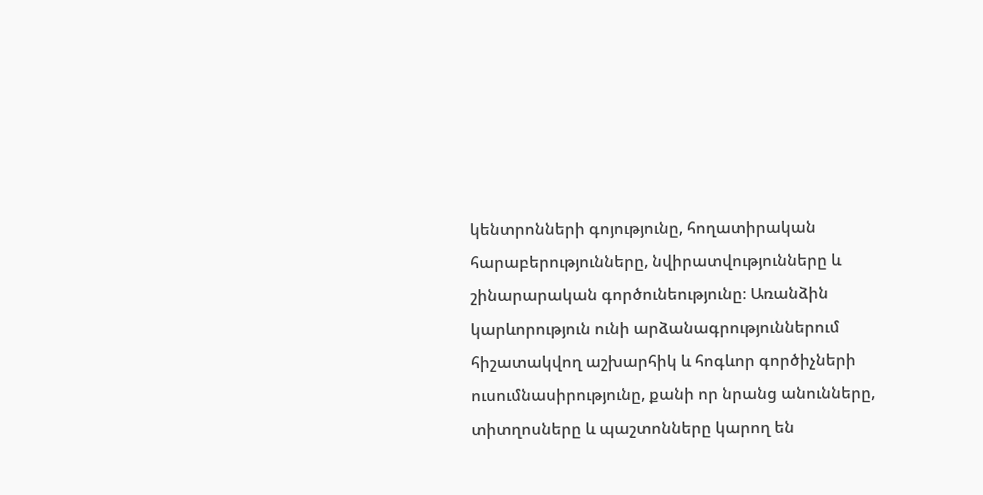կենտրոնների գոյությունը, հողատիրական հարաբերությունները, նվիրատվությունները և շինարարական գործունեությունը։ Առանձին կարևորություն ունի արձանագրություններում հիշատակվող աշխարհիկ և հոգևոր գործիչների ուսումնասիրությունը, քանի որ նրանց անունները, տիտղոսները և պաշտոնները կարող են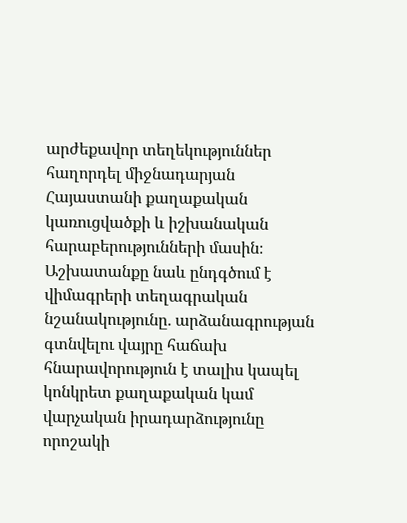արժեքավոր տեղեկություններ հաղորդել միջնադարյան Հայաստանի քաղաքական կառուցվածքի և իշխանական հարաբերությունների մասին։ Աշխատանքը նաև ընդգծում է վիմագրերի տեղագրական նշանակությունը․ արձանագրության գտնվելու վայրը հաճախ հնարավորություն է տալիս կապել կոնկրետ քաղաքական կամ վարչական իրադարձությունը որոշակի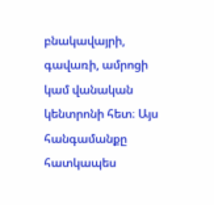բնակավայրի, գավառի, ամրոցի կամ վանական կենտրոնի հետ։ Այս հանգամանքը հատկապես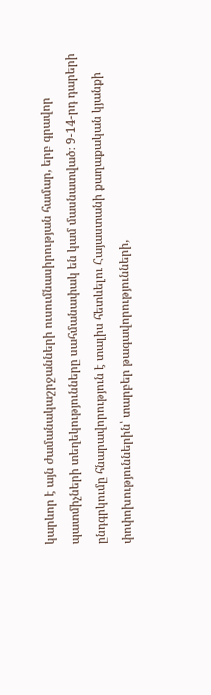կարևոր է այն ժամանակաշրջանների ուսումնասիրության համար, երբ գրավոր պատմիչների տեղեկությունները սահմանափակ են կամ մասնատված։ 9-14-րդ դարերի ընդգրկումը հնարավորություն է տալիս հետևելու Հայաստանի քաղաքական կյանքի փոփոխություններին՝ տարբեր թագավորությունների,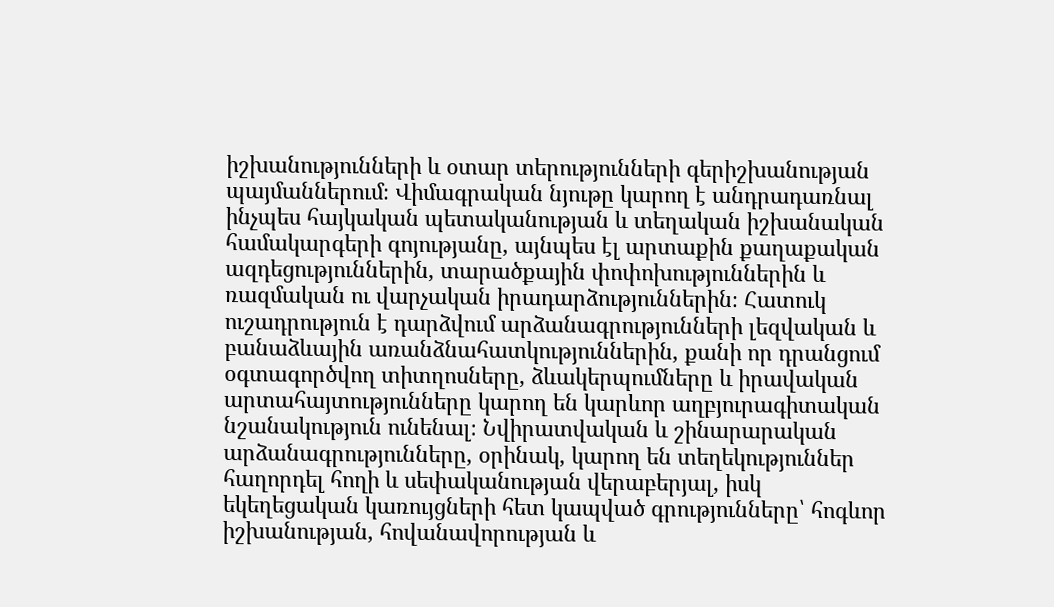իշխանությունների և օտար տերությունների գերիշխանության պայմաններում։ Վիմագրական նյութը կարող է անդրադառնալ ինչպես հայկական պետականության և տեղական իշխանական համակարգերի գոյությանը, այնպես էլ արտաքին քաղաքական ազդեցություններին, տարածքային փոփոխություններին և ռազմական ու վարչական իրադարձություններին։ Հատուկ ուշադրություն է դարձվում արձանագրությունների լեզվական և բանաձևային առանձնահատկություններին, քանի որ դրանցում օգտագործվող տիտղոսները, ձևակերպումները և իրավական արտահայտությունները կարող են կարևոր աղբյուրագիտական նշանակություն ունենալ։ Նվիրատվական և շինարարական արձանագրությունները, օրինակ, կարող են տեղեկություններ հաղորդել հողի և սեփականության վերաբերյալ, իսկ եկեղեցական կառույցների հետ կապված գրությունները՝ հոգևոր իշխանության, հովանավորության և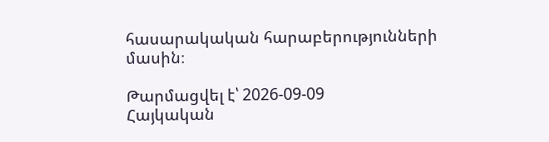հասարակական հարաբերությունների մասին։

Թարմացվել է՝ 2026-09-09
Հայկական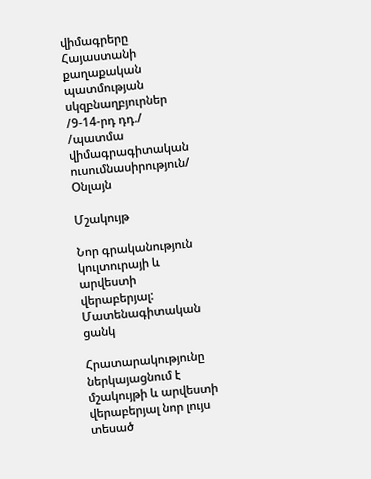վիմագրերը Հայաստանի քաղաքական պատմության սկզբնաղբյուրներ /9-14-րդ դդ./ /պատմա վիմագրագիտական ուսումնասիրություն/
Օնլայն

Մշակույթ

Նոր գրականություն կուլտուրայի և արվեստի վերաբերյալ: Մատենագիտական ցանկ

Հրատարակությունը ներկայացնում է մշակույթի և արվեստի վերաբերյալ նոր լույս տեսած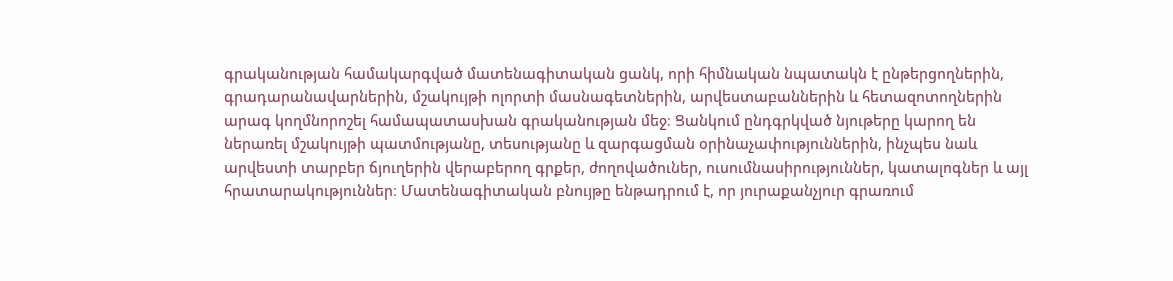գրականության համակարգված մատենագիտական ցանկ, որի հիմնական նպատակն է ընթերցողներին, գրադարանավարներին, մշակույթի ոլորտի մասնագետներին, արվեստաբաններին և հետազոտողներին արագ կողմնորոշել համապատասխան գրականության մեջ։ Ցանկում ընդգրկված նյութերը կարող են ներառել մշակույթի պատմությանը, տեսությանը և զարգացման օրինաչափություններին, ինչպես նաև արվեստի տարբեր ճյուղերին վերաբերող գրքեր, ժողովածուներ, ուսումնասիրություններ, կատալոգներ և այլ հրատարակություններ։ Մատենագիտական բնույթը ենթադրում է, որ յուրաքանչյուր գրառում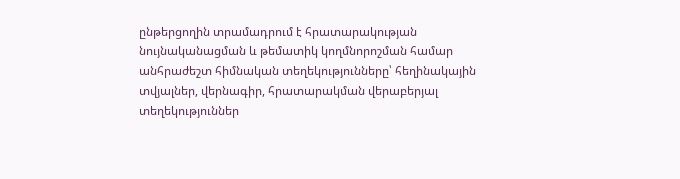ընթերցողին տրամադրում է հրատարակության նույնականացման և թեմատիկ կողմնորոշման համար անհրաժեշտ հիմնական տեղեկությունները՝ հեղինակային տվյալներ, վերնագիր, հրատարակման վերաբերյալ տեղեկություններ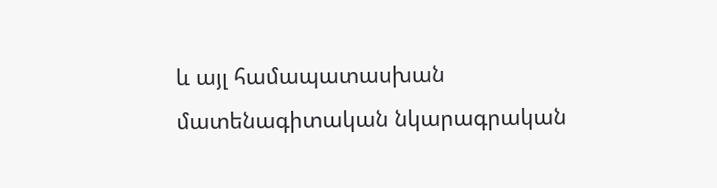և այլ համապատասխան մատենագիտական նկարագրական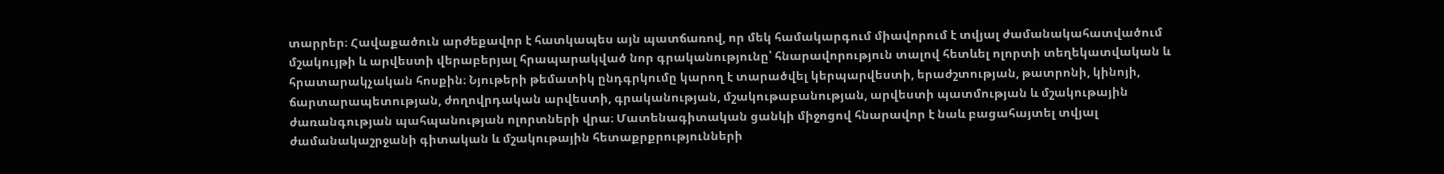տարրեր։ Հավաքածուն արժեքավոր է հատկապես այն պատճառով, որ մեկ համակարգում միավորում է տվյալ ժամանակահատվածում մշակույթի և արվեստի վերաբերյալ հրապարակված նոր գրականությունը՝ հնարավորություն տալով հետևել ոլորտի տեղեկատվական և հրատարակչական հոսքին։ Նյութերի թեմատիկ ընդգրկումը կարող է տարածվել կերպարվեստի, երաժշտության, թատրոնի, կինոյի, ճարտարապետության, ժողովրդական արվեստի, գրականության, մշակութաբանության, արվեստի պատմության և մշակութային ժառանգության պահպանության ոլորտների վրա։ Մատենագիտական ցանկի միջոցով հնարավոր է նաև բացահայտել տվյալ ժամանակաշրջանի գիտական և մշակութային հետաքրքրությունների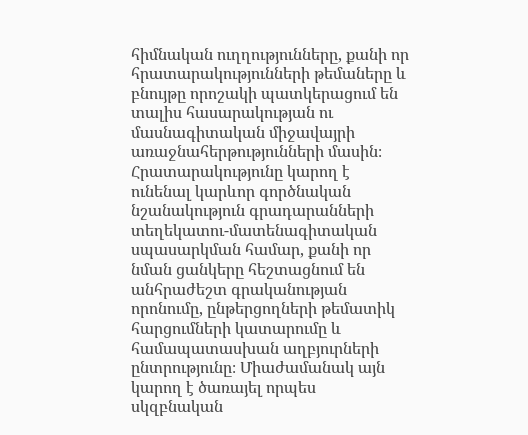հիմնական ուղղությունները, քանի որ հրատարակությունների թեմաները և բնույթը որոշակի պատկերացում են տալիս հասարակության ու մասնագիտական միջավայրի առաջնահերթությունների մասին։ Հրատարակությունը կարող է ունենալ կարևոր գործնական նշանակություն գրադարանների տեղեկատու-մատենագիտական սպասարկման համար, քանի որ նման ցանկերը հեշտացնում են անհրաժեշտ գրականության որոնումը, ընթերցողների թեմատիկ հարցումների կատարումը և համապատասխան աղբյուրների ընտրությունը։ Միաժամանակ այն կարող է ծառայել որպես սկզբնական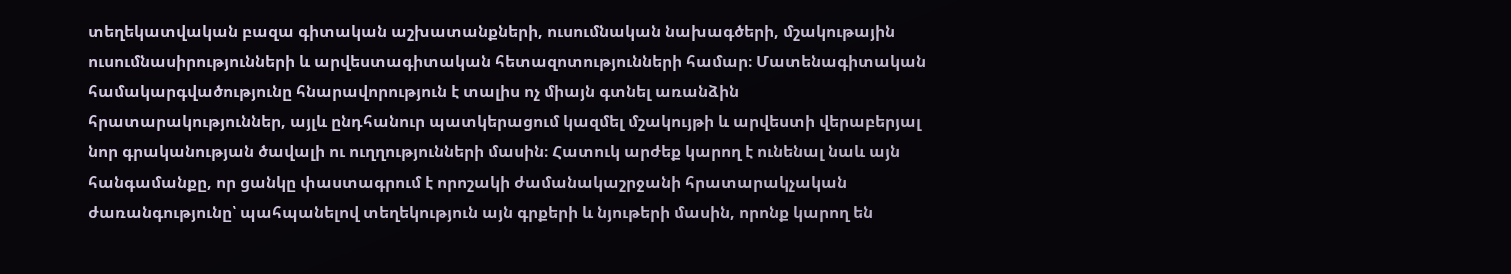տեղեկատվական բազա գիտական աշխատանքների, ուսումնական նախագծերի, մշակութային ուսումնասիրությունների և արվեստագիտական հետազոտությունների համար։ Մատենագիտական համակարգվածությունը հնարավորություն է տալիս ոչ միայն գտնել առանձին հրատարակություններ, այլև ընդհանուր պատկերացում կազմել մշակույթի և արվեստի վերաբերյալ նոր գրականության ծավալի ու ուղղությունների մասին։ Հատուկ արժեք կարող է ունենալ նաև այն հանգամանքը, որ ցանկը փաստագրում է որոշակի ժամանակաշրջանի հրատարակչական ժառանգությունը՝ պահպանելով տեղեկություն այն գրքերի և նյութերի մասին, որոնք կարող են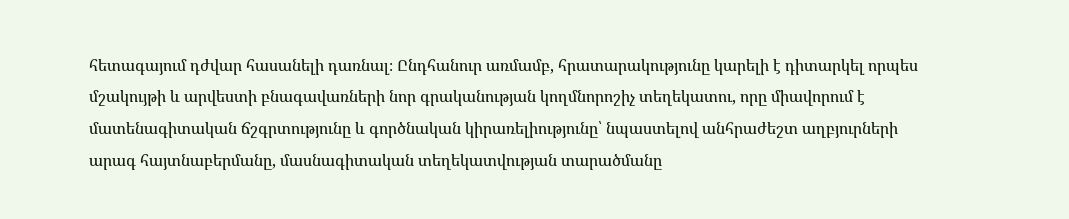հետագայում դժվար հասանելի դառնալ։ Ընդհանուր առմամբ, հրատարակությունը կարելի է դիտարկել որպես մշակույթի և արվեստի բնագավառների նոր գրականության կողմնորոշիչ տեղեկատու, որը միավորում է մատենագիտական ճշգրտությունը և գործնական կիրառելիությունը՝ նպաստելով անհրաժեշտ աղբյուրների արագ հայտնաբերմանը, մասնագիտական տեղեկատվության տարածմանը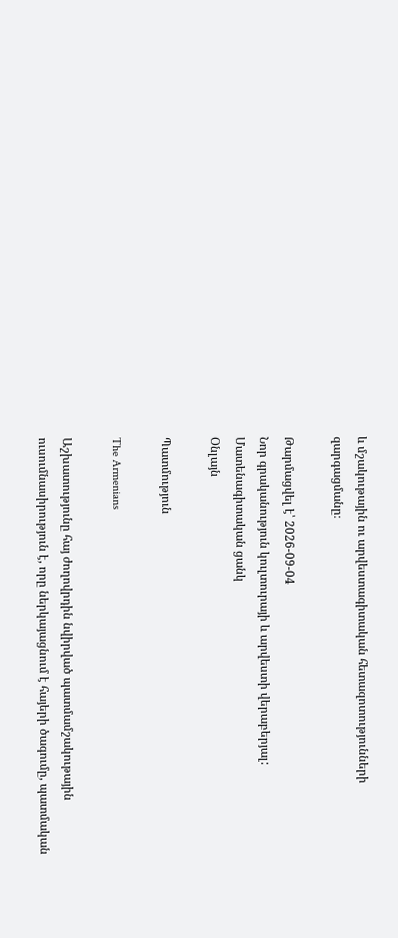և մշակութային ու արվեստագիտական հետազոտությունների զարգացմանը։

Թարմացվել է՝ 2026-09-04
Նոր գրականություն կուլտուրայի և արվեստի վերաբերյալ: Մատենագիտական ցանկ
Օնլայն

Պատմություն

The Armenians

Աշխատությունը հայ ժողովրդին նվիրված պատմամշակութային ուսումնասիրություն է, որը ներկայացնում է հայերի ծագումը, պատմական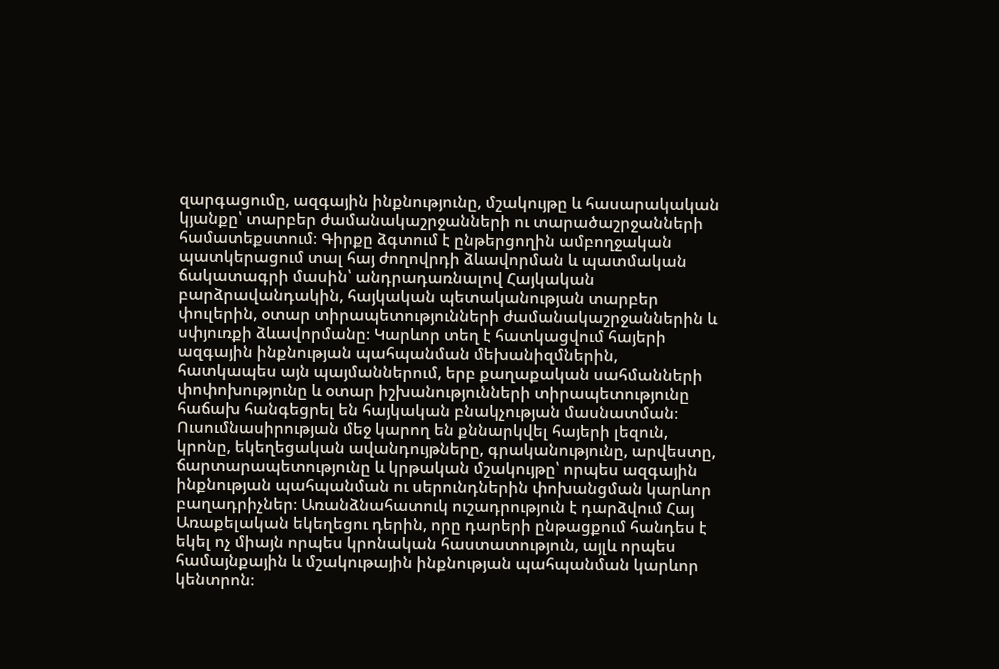զարգացումը, ազգային ինքնությունը, մշակույթը և հասարակական կյանքը՝ տարբեր ժամանակաշրջանների ու տարածաշրջանների համատեքստում։ Գիրքը ձգտում է ընթերցողին ամբողջական պատկերացում տալ հայ ժողովրդի ձևավորման և պատմական ճակատագրի մասին՝ անդրադառնալով Հայկական բարձրավանդակին, հայկական պետականության տարբեր փուլերին, օտար տիրապետությունների ժամանակաշրջաններին և սփյուռքի ձևավորմանը։ Կարևոր տեղ է հատկացվում հայերի ազգային ինքնության պահպանման մեխանիզմներին, հատկապես այն պայմաններում, երբ քաղաքական սահմանների փոփոխությունը և օտար իշխանությունների տիրապետությունը հաճախ հանգեցրել են հայկական բնակչության մասնատման։ Ուսումնասիրության մեջ կարող են քննարկվել հայերի լեզուն, կրոնը, եկեղեցական ավանդույթները, գրականությունը, արվեստը, ճարտարապետությունը և կրթական մշակույթը՝ որպես ազգային ինքնության պահպանման ու սերունդներին փոխանցման կարևոր բաղադրիչներ։ Առանձնահատուկ ուշադրություն է դարձվում Հայ Առաքելական եկեղեցու դերին, որը դարերի ընթացքում հանդես է եկել ոչ միայն որպես կրոնական հաստատություն, այլև որպես համայնքային և մշակութային ինքնության պահպանման կարևոր կենտրոն։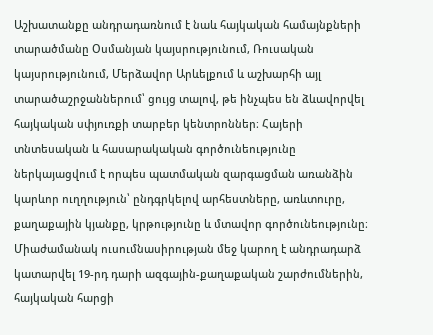Աշխատանքը անդրադառնում է նաև հայկական համայնքների տարածմանը Օսմանյան կայսրությունում, Ռուսական կայսրությունում, Մերձավոր Արևելքում և աշխարհի այլ տարածաշրջաններում՝ ցույց տալով, թե ինչպես են ձևավորվել հայկական սփյուռքի տարբեր կենտրոններ։ Հայերի տնտեսական և հասարակական գործունեությունը ներկայացվում է որպես պատմական զարգացման առանձին կարևոր ուղղություն՝ ընդգրկելով արհեստները, առևտուրը, քաղաքային կյանքը, կրթությունը և մտավոր գործունեությունը։ Միաժամանակ ուսումնասիրության մեջ կարող է անդրադարձ կատարվել 19-րդ դարի ազգային-քաղաքական շարժումներին, հայկական հարցի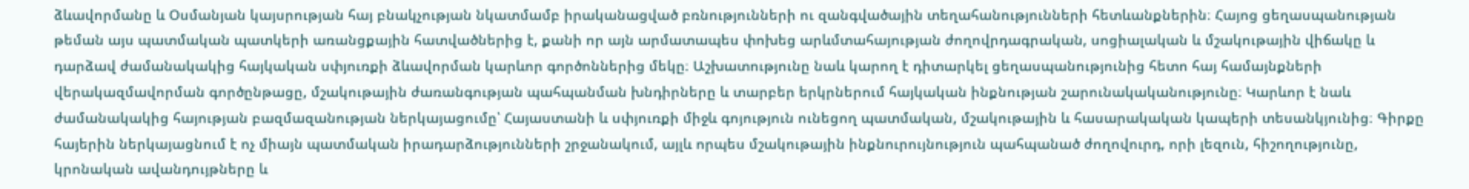ձևավորմանը և Օսմանյան կայսրության հայ բնակչության նկատմամբ իրականացված բռնությունների ու զանգվածային տեղահանությունների հետևանքներին։ Հայոց ցեղասպանության թեման այս պատմական պատկերի առանցքային հատվածներից է, քանի որ այն արմատապես փոխեց արևմտահայության ժողովրդագրական, սոցիալական և մշակութային վիճակը և դարձավ ժամանակակից հայկական սփյուռքի ձևավորման կարևոր գործոններից մեկը։ Աշխատությունը նաև կարող է դիտարկել ցեղասպանությունից հետո հայ համայնքների վերակազմավորման գործընթացը, մշակութային ժառանգության պահպանման խնդիրները և տարբեր երկրներում հայկական ինքնության շարունակականությունը։ Կարևոր է նաև ժամանակակից հայության բազմազանության ներկայացումը՝ Հայաստանի և սփյուռքի միջև գոյություն ունեցող պատմական, մշակութային և հասարակական կապերի տեսանկյունից։ Գիրքը հայերին ներկայացնում է ոչ միայն պատմական իրադարձությունների շրջանակում, այլև որպես մշակութային ինքնուրույնություն պահպանած ժողովուրդ, որի լեզուն, հիշողությունը, կրոնական ավանդույթները և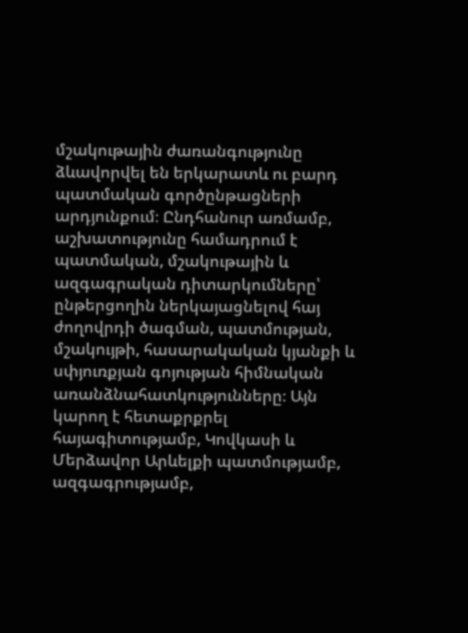մշակութային ժառանգությունը ձևավորվել են երկարատև ու բարդ պատմական գործընթացների արդյունքում։ Ընդհանուր առմամբ, աշխատությունը համադրում է պատմական, մշակութային և ազգագրական դիտարկումները՝ ընթերցողին ներկայացնելով հայ ժողովրդի ծագման, պատմության, մշակույթի, հասարակական կյանքի և սփյուռքյան գոյության հիմնական առանձնահատկությունները։ Այն կարող է հետաքրքրել հայագիտությամբ, Կովկասի և Մերձավոր Արևելքի պատմությամբ, ազգագրությամբ,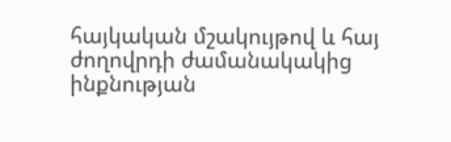հայկական մշակույթով և հայ ժողովրդի ժամանակակից ինքնության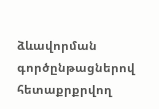ձևավորման գործընթացներով հետաքրքրվող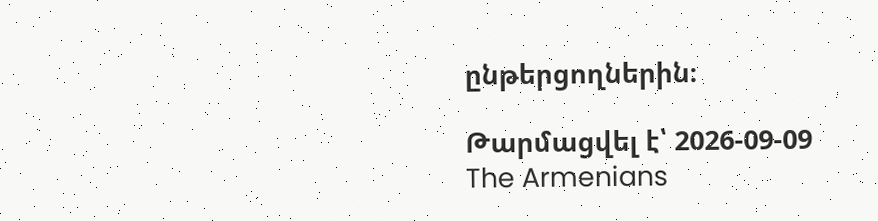ընթերցողներին։

Թարմացվել է՝ 2026-09-09
The Armenians